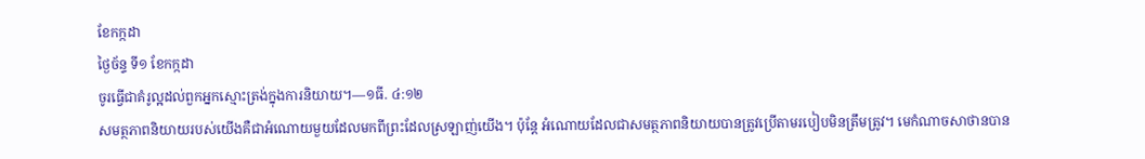ខែកក្កដា
ថ្ងៃច័ន្ទ ទី១ ខែកក្កដា
ចូរធ្វើជាគំរូល្អដល់ពួកអ្នកស្មោះត្រង់ក្នុងការនិយាយ។—១ធី. ៤:១២
សមត្ថភាពនិយាយរបស់យើងគឺជាអំណោយមួយដែលមកពីព្រះដែលស្រឡាញ់យើង។ ប៉ុន្តែ អំណោយដែលជាសមត្ថភាពនិយាយបានត្រូវប្រើតាមរបៀបមិនត្រឹមត្រូវ។ មេកំណាចសាថានបាន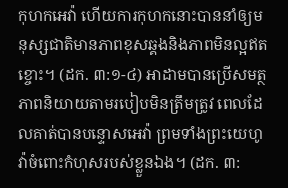កុហកអេវ៉ា ហើយការកុហកនោះបាននាំឲ្យមនុស្សជាតិមានភាពខុសឆ្គងនិងភាពមិនល្អឥតខ្ចោះ។ (ដក. ៣:១-៤) អាដាមបានប្រើសមត្ថភាពនិយាយតាមរបៀបមិនត្រឹមត្រូវ ពេលដែលគាត់បានបន្ទោសអេវ៉ា ព្រមទាំងព្រះយេហូវ៉ាចំពោះកំហុសរបស់ខ្លួនឯង។ (ដក. ៣: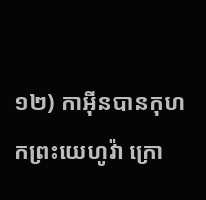១២) កាអ៊ីនបានកុហកព្រះយេហូវ៉ា ក្រោ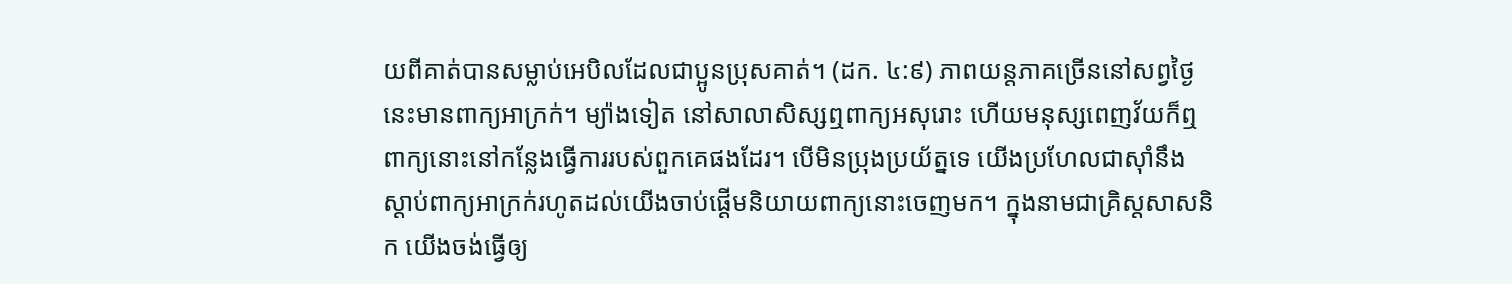យពីគាត់បានសម្លាប់អេបិលដែលជាប្អូនប្រុសគាត់។ (ដក. ៤:៩) ភាពយន្តភាគច្រើននៅសព្វថ្ងៃនេះមានពាក្យអាក្រក់។ ម្យ៉ាងទៀត នៅសាលាសិស្សឮពាក្យអសុរោះ ហើយមនុស្សពេញវ័យក៏ឮពាក្យនោះនៅកន្លែងធ្វើការរបស់ពួកគេផងដែរ។ បើមិនប្រុងប្រយ័ត្នទេ យើងប្រហែលជាស៊ាំនឹងស្ដាប់ពាក្យអាក្រក់រហូតដល់យើងចាប់ផ្ដើមនិយាយពាក្យនោះចេញមក។ ក្នុងនាមជាគ្រិស្តសាសនិក យើងចង់ធ្វើឲ្យ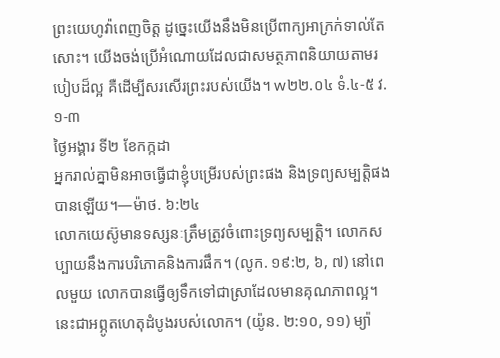ព្រះយេហូវ៉ាពេញចិត្ត ដូច្នេះយើងនឹងមិនប្រើពាក្យអាក្រក់ទាល់តែសោះ។ យើងចង់ប្រើអំណោយដែលជាសមត្ថភាពនិយាយតាមរបៀបដ៏ល្អ គឺដើម្បីសរសើរព្រះរបស់យើង។ w២២.០៤ ទំ.៤-៥ វ.១-៣
ថ្ងៃអង្គារ ទី២ ខែកក្កដា
អ្នករាល់គ្នាមិនអាចធ្វើជាខ្ញុំបម្រើរបស់ព្រះផង និងទ្រព្យសម្បត្តិផងបានឡើយ។—ម៉ាថ. ៦:២៤
លោកយេស៊ូមានទស្សនៈត្រឹមត្រូវចំពោះទ្រព្យសម្បត្តិ។ លោកសប្បាយនឹងការបរិភោគនិងការផឹក។ (លូក. ១៩:២, ៦, ៧) នៅពេលមួយ លោកបានធ្វើឲ្យទឹកទៅជាស្រាដែលមានគុណភាពល្អ។ នេះជាអព្ភូតហេតុដំបូងរបស់លោក។ (យ៉ូន. ២:១០, ១១) ម្យ៉ា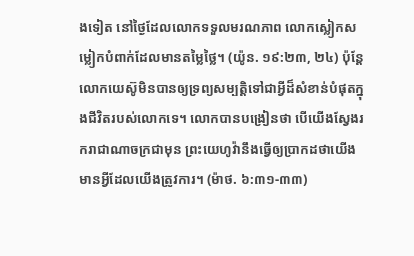ងទៀត នៅថ្ងៃដែលលោកទទួលមរណភាព លោកស្លៀកសម្លៀកបំពាក់ដែលមានតម្លៃថ្លៃ។ (យ៉ូន. ១៩:២៣, ២៤) ប៉ុន្តែ លោកយេស៊ូមិនបានឲ្យទ្រព្យសម្បត្តិទៅជាអ្វីដ៏សំខាន់បំផុតក្នុងជីវិតរបស់លោកទេ។ លោកបានបង្រៀនថា បើយើងស្វែងរករាជាណាចក្រជាមុន ព្រះយេហូវ៉ានឹងធ្វើឲ្យប្រាកដថាយើងមានអ្វីដែលយើងត្រូវការ។ (ម៉ាថ. ៦:៣១-៣៣)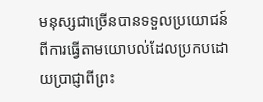មនុស្សជាច្រើនបានទទួលប្រយោជន៍ពីការធ្វើតាមយោបល់ដែលប្រកបដោយប្រាជ្ញាពីព្រះ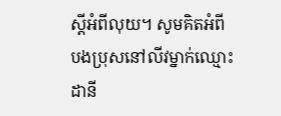ស្ដីអំពីលុយ។ សូមគិតអំពីបងប្រុសនៅលីវម្នាក់ឈ្មោះដានី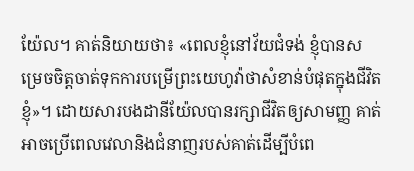យ៉ែល។ គាត់និយាយថា៖ «ពេលខ្ញុំនៅវ័យជំទង់ ខ្ញុំបានសម្រេចចិត្តចាត់ទុកការបម្រើព្រះយេហូវ៉ាថាសំខាន់បំផុតក្នុងជីវិតខ្ញុំ»។ ដោយសារបងដានីយ៉ែលបានរក្សាជីវិតឲ្យសាមញ្ញ គាត់អាចប្រើពេលវេលានិងជំនាញរបស់គាត់ដើម្បីបំពេ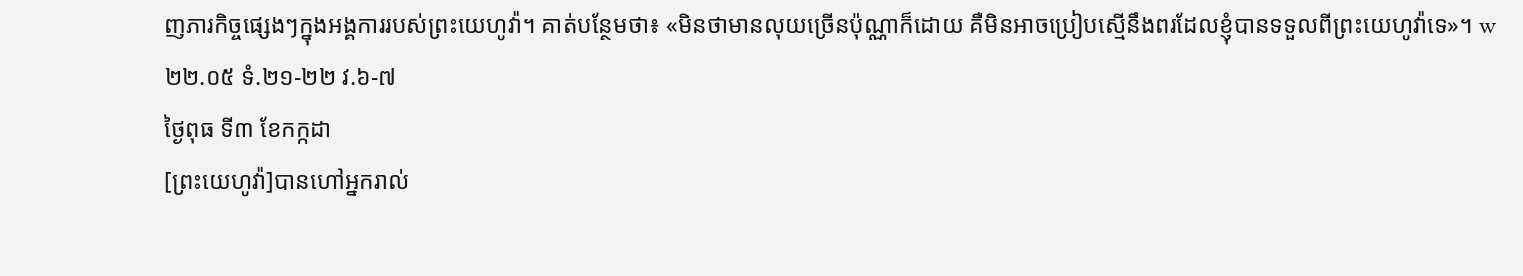ញភារកិច្ចផ្សេងៗក្នុងអង្គការរបស់ព្រះយេហូវ៉ា។ គាត់បន្ថែមថា៖ «មិនថាមានលុយច្រើនប៉ុណ្ណាក៏ដោយ គឺមិនអាចប្រៀបស្មើនឹងពរដែលខ្ញុំបានទទួលពីព្រះយេហូវ៉ាទេ»។ w២២.០៥ ទំ.២១-២២ វ.៦-៧
ថ្ងៃពុធ ទី៣ ខែកក្កដា
[ព្រះយេហូវ៉ា]បានហៅអ្នករាល់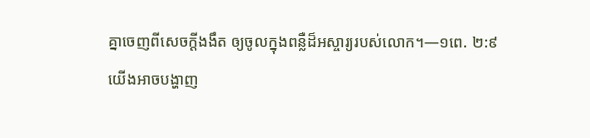គ្នាចេញពីសេចក្ដីងងឹត ឲ្យចូលក្នុងពន្លឺដ៏អស្ចារ្យរបស់លោក។—១ពេ. ២:៩
យើងអាចបង្ហាញ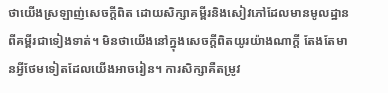ថាយើងស្រឡាញ់សេចក្ដីពិត ដោយសិក្សាគម្ពីរនិងសៀវភៅដែលមានមូលដ្ឋានពីគម្ពីរជាទៀងទាត់។ មិនថាយើងនៅក្នុងសេចក្ដីពិតយូរយ៉ាងណាក្ដី តែងតែមានអ្វីថែមទៀតដែលយើងអាចរៀន។ ការសិក្សាគឺតម្រូវ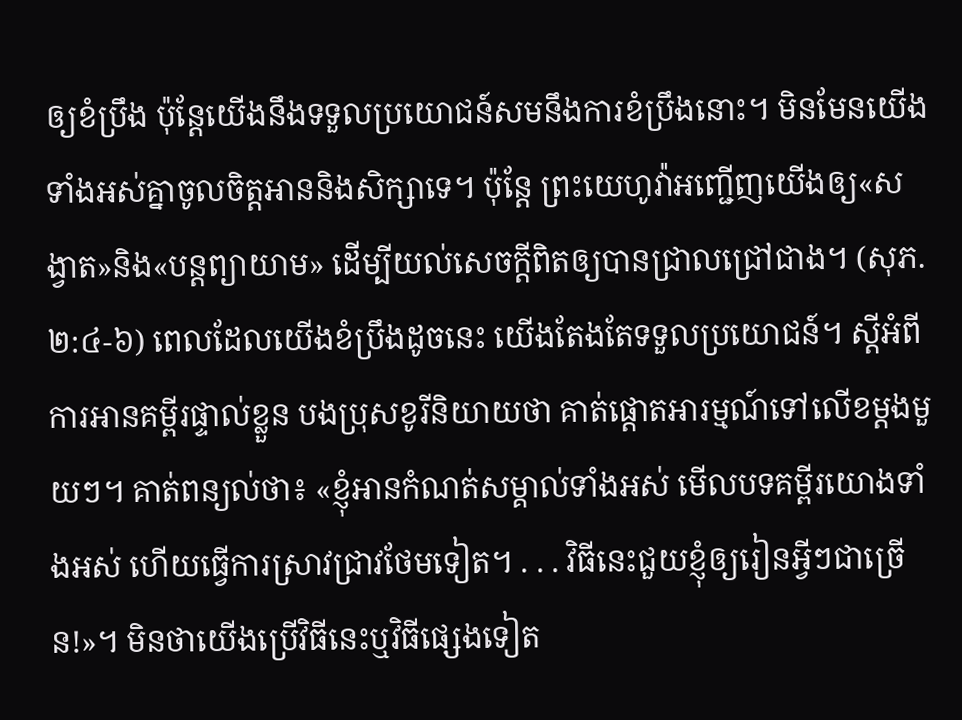ឲ្យខំប្រឹង ប៉ុន្តែយើងនឹងទទួលប្រយោជន៍សមនឹងការខំប្រឹងនោះ។ មិនមែនយើងទាំងអស់គ្នាចូលចិត្តអាននិងសិក្សាទេ។ ប៉ុន្តែ ព្រះយេហូវ៉ាអញ្ជើញយើងឲ្យ«សង្វាត»និង«បន្តព្យាយាម» ដើម្បីយល់សេចក្ដីពិតឲ្យបានជ្រាលជ្រៅជាង។ (សុភ. ២:៤-៦) ពេលដែលយើងខំប្រឹងដូចនេះ យើងតែងតែទទួលប្រយោជន៍។ ស្ដីអំពីការអានគម្ពីរផ្ទាល់ខ្លួន បងប្រុសខូរីនិយាយថា គាត់ផ្ដោតអារម្មណ៍ទៅលើខម្ដងមួយៗ។ គាត់ពន្យល់ថា៖ «ខ្ញុំអានកំណត់សម្គាល់ទាំងអស់ មើលបទគម្ពីរយោងទាំងអស់ ហើយធ្វើការស្រាវជ្រាវថែមទៀត។ . . . វិធីនេះជួយខ្ញុំឲ្យរៀនអ្វីៗជាច្រើន!»។ មិនថាយើងប្រើវិធីនេះឬវិធីផ្សេងទៀត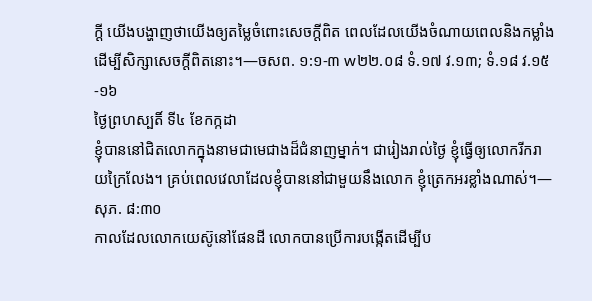ក្ដី យើងបង្ហាញថាយើងឲ្យតម្លៃចំពោះសេចក្ដីពិត ពេលដែលយើងចំណាយពេលនិងកម្លាំងដើម្បីសិក្សាសេចក្ដីពិតនោះ។—ចសព. ១:១-៣ w២២.០៨ ទំ.១៧ វ.១៣; ទំ.១៨ វ.១៥-១៦
ថ្ងៃព្រហស្បតិ៍ ទី៤ ខែកក្កដា
ខ្ញុំបាននៅជិតលោកក្នុងនាមជាមេជាងដ៏ជំនាញម្នាក់។ ជារៀងរាល់ថ្ងៃ ខ្ញុំធ្វើឲ្យលោករីករាយក្រៃលែង។ គ្រប់ពេលវេលាដែលខ្ញុំបាននៅជាមួយនឹងលោក ខ្ញុំត្រេកអរខ្លាំងណាស់។—សុភ. ៨:៣០
កាលដែលលោកយេស៊ូនៅផែនដី លោកបានប្រើការបង្កើតដើម្បីប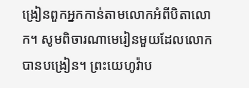ង្រៀនពួកអ្នកកាន់តាមលោកអំពីបិតាលោក។ សូមពិចារណាមេរៀនមួយដែលលោកបានបង្រៀន។ ព្រះយេហូវ៉ាប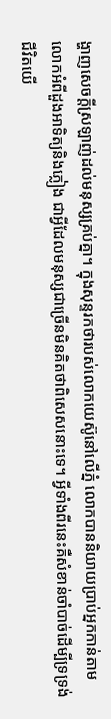ង្ហាញសេចក្ដីស្រឡាញ់ដល់មនុស្សគ្រប់គ្នា។ ក្នុងសុន្ទរកថារបស់លោកយេស៊ូនៅលើភ្នំ លោកបាននិយាយប្រាប់អ្នកកាន់តាមលោកអំពីដួងអាទិត្យនិងភ្លៀង ជាអ្វីដែលមនុស្សជាច្រើនមិនគិតថាពិសេសនោះទេ។ អ្វីទាំងពីរនេះគឺសំខាន់ចាំបាច់ដើម្បីទ្រទ្រង់ជីវិតយើ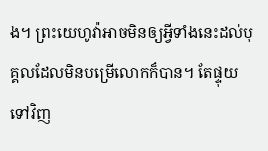ង។ ព្រះយេហូវ៉ាអាចមិនឲ្យអ្វីទាំងនេះដល់បុគ្គលដែលមិនបម្រើលោកក៏បាន។ តែផ្ទុយទៅវិញ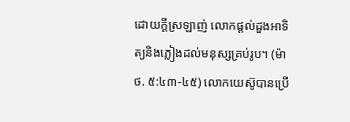ដោយក្ដីស្រឡាញ់ លោកផ្ដល់ដួងអាទិត្យនិងភ្លៀងដល់មនុស្សគ្រប់រូប។ (ម៉ាថ. ៥:៤៣-៤៥) លោកយេស៊ូបានប្រើ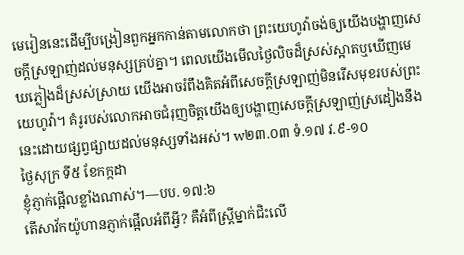មេរៀននេះដើម្បីបង្រៀនពួកអ្នកកាន់តាមលោកថា ព្រះយេហូវ៉ាចង់ឲ្យយើងបង្ហាញសេចក្ដីស្រឡាញ់ដល់មនុស្សគ្រប់គ្នា។ ពេលយើងមើលថ្ងៃលិចដ៏ស្រស់ស្អាតឬឃើញមេឃភ្លៀងដ៏ស្រស់ស្រាយ យើងអាចរំពឹងគិតអំពីសេចក្ដីស្រឡាញ់មិនរើសមុខរបស់ព្រះយេហូវ៉ា។ គំរូរបស់លោកអាចជំរុញចិត្តយើងឲ្យបង្ហាញសេចក្ដីស្រឡាញ់ស្រដៀងនឹងនេះដោយផ្សព្វផ្សាយដល់មនុស្សទាំងអស់។ w២៣.០៣ ទំ.១៧ វ.៩-១០
ថ្ងៃសុក្រ ទី៥ ខែកក្កដា
ខ្ញុំភ្ញាក់ផ្អើលខ្លាំងណាស់។—បប. ១៧:៦
តើសាវ័កយ៉ូហានភ្ញាក់ផ្អើលអំពីអ្វី? គឺអំពីស្ត្រីម្នាក់ជិះលើ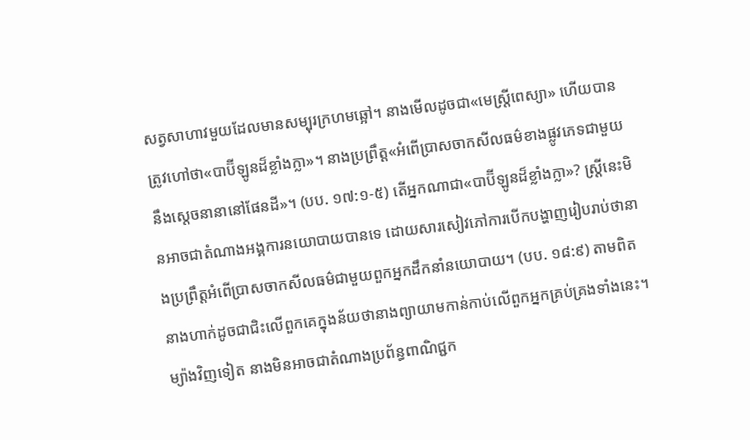សត្វសាហាវមួយដែលមានសម្បុរក្រហមឆ្អៅ។ នាងមើលដូចជា«មេស្ត្រីពេស្យា» ហើយបានត្រូវហៅថា«បាប៊ីឡូនដ៏ខ្លាំងក្លា»។ នាងប្រព្រឹត្ត«អំពើប្រាសចាកសីលធម៌ខាងផ្លូវភេទជាមួយនឹងស្ដេចនានានៅផែនដី»។ (បប. ១៧:១-៥) តើអ្នកណាជា«បាប៊ីឡូនដ៏ខ្លាំងក្លា»? ស្ត្រីនេះមិនអាចជាតំណាងអង្គការនយោបាយបានទេ ដោយសារសៀវភៅការបើកបង្ហាញរៀបរាប់ថានាងប្រព្រឹត្តអំពើប្រាសចាកសីលធម៌ជាមួយពួកអ្នកដឹកនាំនយោបាយ។ (បប. ១៨:៩) តាមពិត នាងហាក់ដូចជាជិះលើពួកគេក្នុងន័យថានាងព្យាយាមកាន់កាប់លើពួកអ្នកគ្រប់គ្រងទាំងនេះ។ ម្យ៉ាងវិញទៀត នាងមិនអាចជាតំណាងប្រព័ន្ធពាណិជ្ជក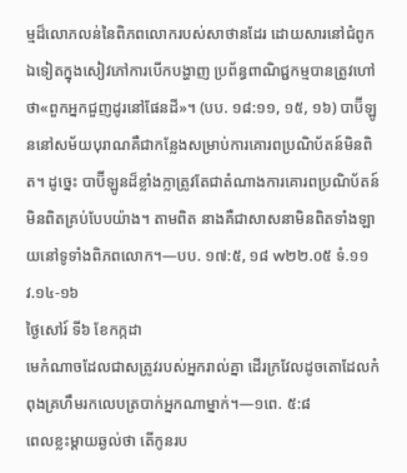ម្មដ៏លោភលន់នៃពិភពលោករបស់សាថានដែរ ដោយសារនៅជំពូកឯទៀតក្នុងសៀវភៅការបើកបង្ហាញ ប្រព័ន្ធពាណិជ្ជកម្មបានត្រូវហៅថា«ពួកអ្នកជួញដូរនៅផែនដី»។ (បប. ១៨:១១, ១៥, ១៦) បាប៊ីឡូននៅសម័យបុរាណគឺជាកន្លែងសម្រាប់ការគោរពប្រណិប័តន៍មិនពិត។ ដូច្នេះ បាប៊ីឡូនដ៏ខ្លាំងក្លាត្រូវតែជាតំណាងការគោរពប្រណិប័តន៍មិនពិតគ្រប់បែបយ៉ាង។ តាមពិត នាងគឺជាសាសនាមិនពិតទាំងឡាយនៅទូទាំងពិភពលោក។—បប. ១៧:៥, ១៨ w២២.០៥ ទំ.១១ វ.១៤-១៦
ថ្ងៃសៅរ៍ ទី៦ ខែកក្កដា
មេកំណាចដែលជាសត្រូវរបស់អ្នករាល់គ្នា ដើរក្រវែលដូចតោដែលកំពុងគ្រហឹមរកលេបត្របាក់អ្នកណាម្នាក់។—១ពេ. ៥:៨
ពេលខ្លះម្ដាយឆ្ងល់ថា តើកូនរប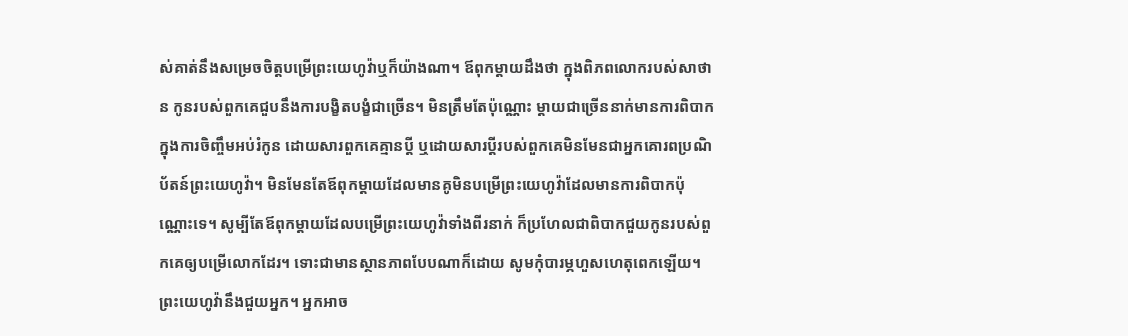ស់គាត់នឹងសម្រេចចិត្តបម្រើព្រះយេហូវ៉ាឬក៏យ៉ាងណា។ ឪពុកម្ដាយដឹងថា ក្នុងពិភពលោករបស់សាថាន កូនរបស់ពួកគេជួបនឹងការបង្ខិតបង្ខំជាច្រើន។ មិនត្រឹមតែប៉ុណ្ណោះ ម្ដាយជាច្រើននាក់មានការពិបាកក្នុងការចិញ្ចឹមអប់រំកូន ដោយសារពួកគេគ្មានប្ដី ឬដោយសារប្ដីរបស់ពួកគេមិនមែនជាអ្នកគោរពប្រណិប័តន៍ព្រះយេហូវ៉ា។ មិនមែនតែឪពុកម្ដាយដែលមានគូមិនបម្រើព្រះយេហូវ៉ាដែលមានការពិបាកប៉ុណ្ណោះទេ។ សូម្បីតែឪពុកម្ដាយដែលបម្រើព្រះយេហូវ៉ាទាំងពីរនាក់ ក៏ប្រហែលជាពិបាកជួយកូនរបស់ពួកគេឲ្យបម្រើលោកដែរ។ ទោះជាមានស្ថានភាពបែបណាក៏ដោយ សូមកុំបារម្ភហួសហេតុពេកឡើយ។ ព្រះយេហូវ៉ានឹងជួយអ្នក។ អ្នកអាច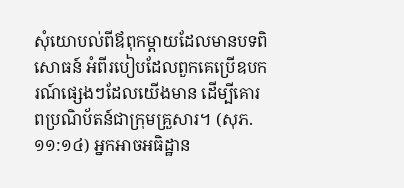សុំយោបល់ពីឪពុកម្ដាយដែលមានបទពិសោធន៍ អំពីរបៀបដែលពួកគេប្រើឧបករណ៍ផ្សេងៗដែលយើងមាន ដើម្បីគោរពប្រណិប័តន៍ជាក្រុមគ្រួសារ។ (សុភ. ១១:១៤) អ្នកអាចអធិដ្ឋាន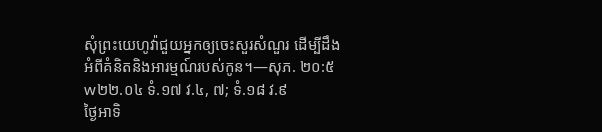សុំព្រះយេហូវ៉ាជួយអ្នកឲ្យចេះសួរសំណួរ ដើម្បីដឹងអំពីគំនិតនិងអារម្មណ៍របស់កូន។—សុភ. ២០:៥ w២២.០៤ ទំ.១៧ វ.៤, ៧; ទំ.១៨ វ.៩
ថ្ងៃអាទិ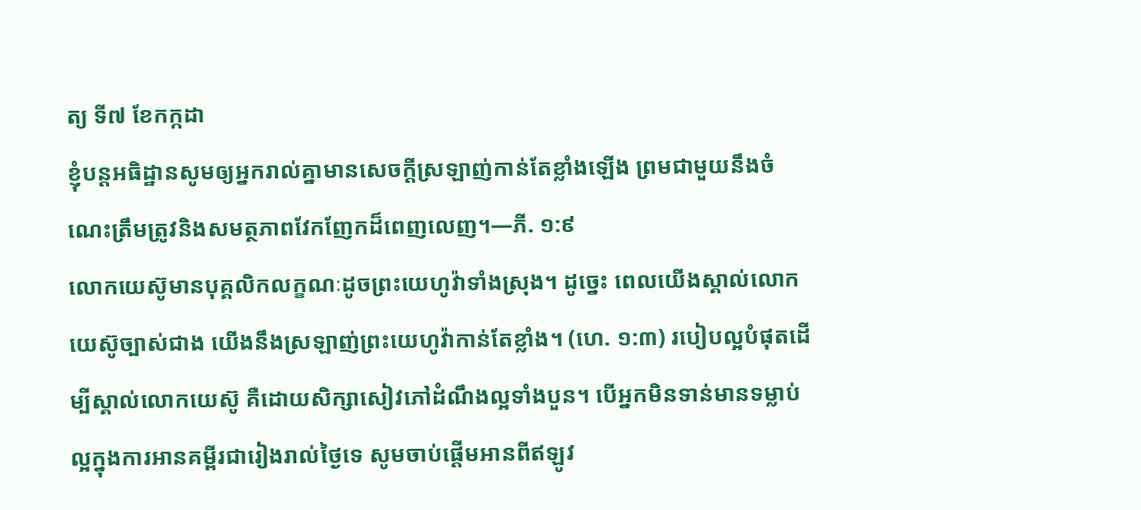ត្យ ទី៧ ខែកក្កដា
ខ្ញុំបន្តអធិដ្ឋានសូមឲ្យអ្នករាល់គ្នាមានសេចក្ដីស្រឡាញ់កាន់តែខ្លាំងឡើង ព្រមជាមួយនឹងចំណេះត្រឹមត្រូវនិងសមត្ថភាពវែកញែកដ៏ពេញលេញ។—ភី. ១:៩
លោកយេស៊ូមានបុគ្គលិកលក្ខណៈដូចព្រះយេហូវ៉ាទាំងស្រុង។ ដូច្នេះ ពេលយើងស្គាល់លោកយេស៊ូច្បាស់ជាង យើងនឹងស្រឡាញ់ព្រះយេហូវ៉ាកាន់តែខ្លាំង។ (ហេ. ១:៣) របៀបល្អបំផុតដើម្បីស្គាល់លោកយេស៊ូ គឺដោយសិក្សាសៀវភៅដំណឹងល្អទាំងបួន។ បើអ្នកមិនទាន់មានទម្លាប់ល្អក្នុងការអានគម្ពីរជារៀងរាល់ថ្ងៃទេ សូមចាប់ផ្ដើមអានពីឥឡូវ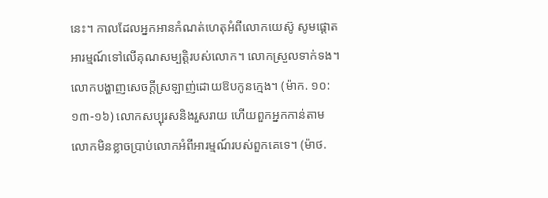នេះ។ កាលដែលអ្នកអានកំណត់ហេតុអំពីលោកយេស៊ូ សូមផ្ដោតអារម្មណ៍ទៅលើគុណសម្បត្តិរបស់លោក។ លោកស្រួលទាក់ទង។ លោកបង្ហាញសេចក្ដីស្រឡាញ់ដោយឱបកូនក្មេង។ (ម៉ាក. ១០:១៣-១៦) លោកសប្បុរសនិងរួសរាយ ហើយពួកអ្នកកាន់តាមលោកមិនខ្លាចប្រាប់លោកអំពីអារម្មណ៍របស់ពួកគេទេ។ (ម៉ាថ.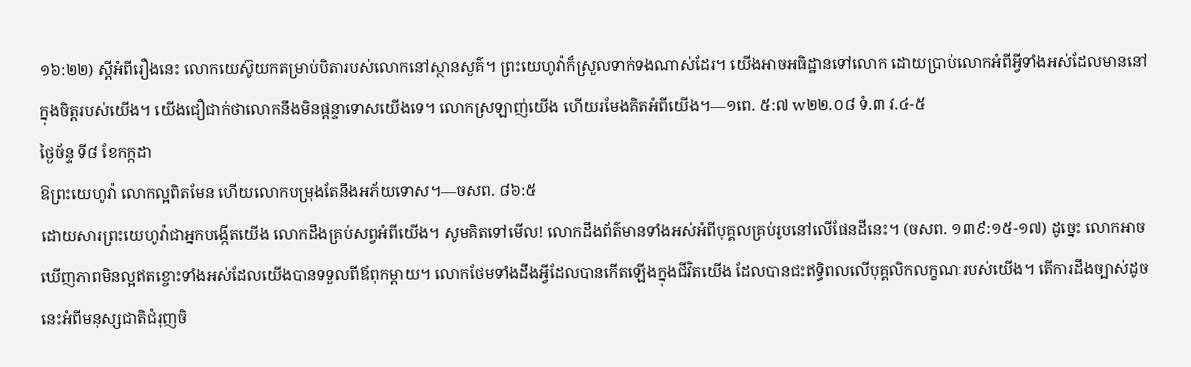១៦:២២) ស្ដីអំពីរឿងនេះ លោកយេស៊ូយកតម្រាប់បិតារបស់លោកនៅស្ថានសួគ៌។ ព្រះយេហូវ៉ាក៏ស្រួលទាក់ទងណាស់ដែរ។ យើងអាចអធិដ្ឋានទៅលោក ដោយប្រាប់លោកអំពីអ្វីទាំងអស់ដែលមាននៅក្នុងចិត្តរបស់យើង។ យើងជឿជាក់ថាលោកនឹងមិនផ្ដន្ទាទោសយើងទេ។ លោកស្រឡាញ់យើង ហើយរមែងគិតអំពីយើង។—១ពេ. ៥:៧ w២២.០៨ ទំ.៣ វ.៤-៥
ថ្ងៃច័ន្ទ ទី៨ ខែកក្កដា
ឱព្រះយេហូវ៉ា លោកល្អពិតមែន ហើយលោកបម្រុងតែនឹងអភ័យទោស។—ចសព. ៨៦:៥
ដោយសារព្រះយេហូវ៉ាជាអ្នកបង្កើតយើង លោកដឹងគ្រប់សព្វអំពីយើង។ សូមគិតទៅមើល! លោកដឹងព័ត៌មានទាំងអស់អំពីបុគ្គលគ្រប់រូបនៅលើផែនដីនេះ។ (ចសព. ១៣៩:១៥-១៧) ដូច្នេះ លោកអាចឃើញភាពមិនល្អឥតខ្ចោះទាំងអស់ដែលយើងបានទទួលពីឪពុកម្ដាយ។ លោកថែមទាំងដឹងអ្វីដែលបានកើតឡើងក្នុងជីវិតយើង ដែលបានជះឥទ្ធិពលលើបុគ្គលិកលក្ខណៈរបស់យើង។ តើការដឹងច្បាស់ដូចនេះអំពីមនុស្សជាតិជំរុញចិ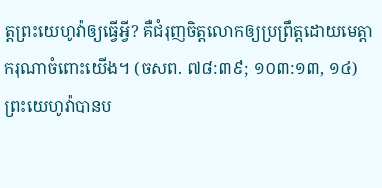ត្តព្រះយេហូវ៉ាឲ្យធ្វើអ្វី? គឺជំរុញចិត្តលោកឲ្យប្រព្រឹត្តដោយមេត្តាករុណាចំពោះយើង។ (ចសព. ៧៨:៣៩; ១០៣:១៣, ១៤) ព្រះយេហូវ៉ាបានប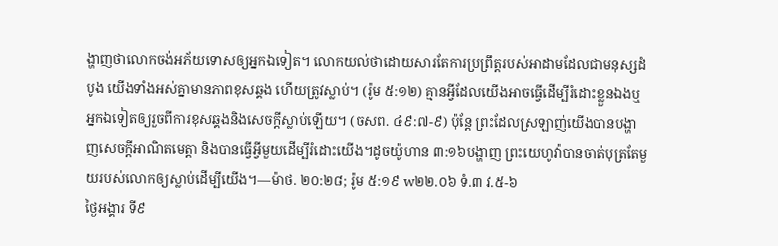ង្ហាញថាលោកចង់អភ័យទោសឲ្យអ្នកឯទៀត។ លោកយល់ថាដោយសារតែការប្រព្រឹត្តរបស់អាដាមដែលជាមនុស្សដំបូង យើងទាំងអស់គ្នាមានភាពខុសឆ្គង ហើយត្រូវស្លាប់។ (រ៉ូម ៥:១២) គ្មានអ្វីដែលយើងអាចធ្វើដើម្បីរំដោះខ្លួនឯងឬអ្នកឯទៀតឲ្យរួចពីការខុសឆ្គងនិងសេចក្ដីស្លាប់ឡើយ។ (ចសព. ៤៩:៧-៩) ប៉ុន្តែ ព្រះដែលស្រឡាញ់យើងបានបង្ហាញសេចក្ដីអាណិតមេត្តា និងបានធ្វើអ្វីមួយដើម្បីរំដោះយើង។ដូចយ៉ូហាន ៣:១៦បង្ហាញ ព្រះយេហូវ៉ាបានចាត់បុត្រតែមួយរបស់លោកឲ្យស្លាប់ដើម្បីយើង។—ម៉ាថ. ២០:២៨; រ៉ូម ៥:១៩ w២២.០៦ ទំ.៣ វ.៥-៦
ថ្ងៃអង្គារ ទី៩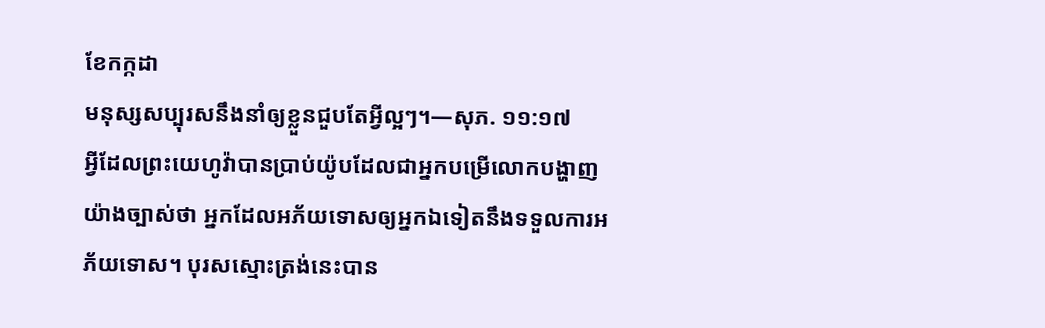ខែកក្កដា
មនុស្សសប្បុរសនឹងនាំឲ្យខ្លួនជួបតែអ្វីល្អៗ។—សុភ. ១១:១៧
អ្វីដែលព្រះយេហូវ៉ាបានប្រាប់យ៉ូបដែលជាអ្នកបម្រើលោកបង្ហាញយ៉ាងច្បាស់ថា អ្នកដែលអភ័យទោសឲ្យអ្នកឯទៀតនឹងទទួលការអភ័យទោស។ បុរសស្មោះត្រង់នេះបាន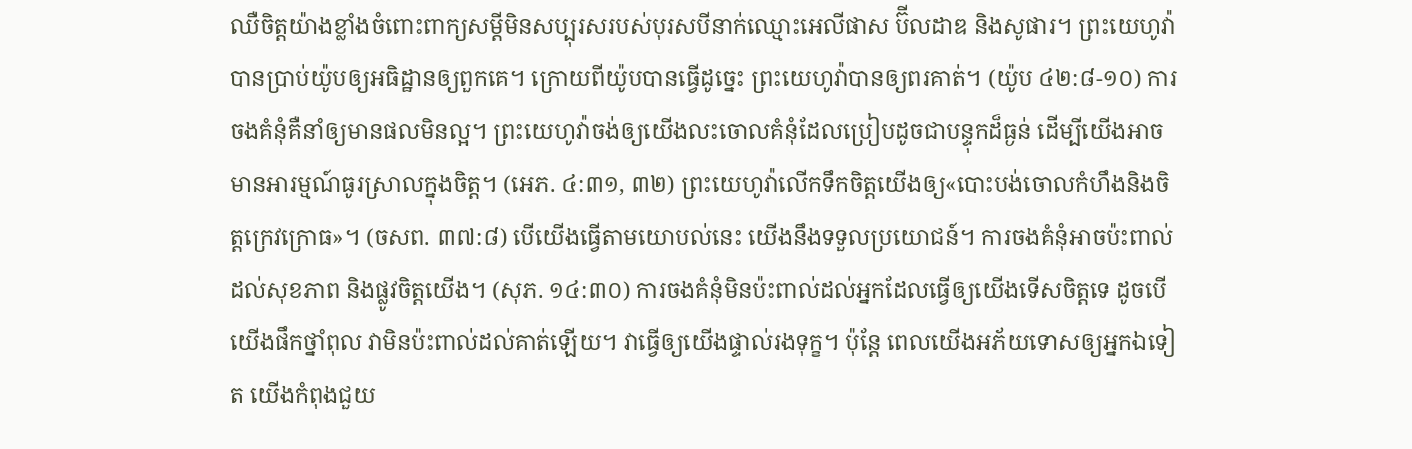ឈឺចិត្តយ៉ាងខ្លាំងចំពោះពាក្យសម្ដីមិនសប្បុរសរបស់បុរសបីនាក់ឈ្មោះអេលីផាស ប៊ីលដាឌ និងសូផារ។ ព្រះយេហូវ៉ាបានប្រាប់យ៉ូបឲ្យអធិដ្ឋានឲ្យពួកគេ។ ក្រោយពីយ៉ូបបានធ្វើដូច្នេះ ព្រះយេហូវ៉ាបានឲ្យពរគាត់។ (យ៉ូប ៤២:៨-១០) ការចងគំនុំគឺនាំឲ្យមានផលមិនល្អ។ ព្រះយេហូវ៉ាចង់ឲ្យយើងលះចោលគំនុំដែលប្រៀបដូចជាបន្ទុកដ៏ធ្ងន់ ដើម្បីយើងអាចមានអារម្មណ៍ធូរស្រាលក្នុងចិត្ត។ (អេភ. ៤:៣១, ៣២) ព្រះយេហូវ៉ាលើកទឹកចិត្តយើងឲ្យ«បោះបង់ចោលកំហឹងនិងចិត្តក្រេវក្រោធ»។ (ចសព. ៣៧:៨) បើយើងធ្វើតាមយោបល់នេះ យើងនឹងទទួលប្រយោជន៍។ ការចងគំនុំអាចប៉ះពាល់ដល់សុខភាព និងផ្លូវចិត្តយើង។ (សុភ. ១៤:៣០) ការចងគំនុំមិនប៉ះពាល់ដល់អ្នកដែលធ្វើឲ្យយើងទើសចិត្តទេ ដូចបើយើងផឹកថ្នាំពុល វាមិនប៉ះពាល់ដល់គាត់ឡើយ។ វាធ្វើឲ្យយើងផ្ទាល់រងទុក្ខ។ ប៉ុន្តែ ពេលយើងអភ័យទោសឲ្យអ្នកឯទៀត យើងកំពុងជួយ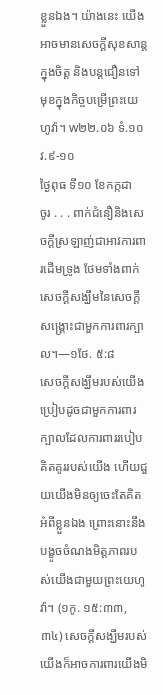ខ្លួនឯង។ យ៉ាងនេះ យើងអាចមានសេចក្ដីសុខសាន្តក្នុងចិត្ត និងបន្តជឿនទៅមុខក្នុងកិច្ចបម្រើព្រះយេហូវ៉ា។ w២២.០៦ ទំ.១០ វ.៩-១០
ថ្ងៃពុធ ទី១០ ខែកក្កដា
ចូរ . . . ពាក់ជំនឿនិងសេចក្ដីស្រឡាញ់ជាអាវការពារដើមទ្រូង ថែមទាំងពាក់សេចក្ដីសង្ឃឹមនៃសេចក្ដីសង្គ្រោះជាមួកការពារក្បាល។—១ថែ. ៥:៨
សេចក្ដីសង្ឃឹមរបស់យើងប្រៀបដូចជាមួកការពារក្បាលដែលការពាររបៀបគិតគូររបស់យើង ហើយជួយយើងមិនឲ្យចេះតែគិតអំពីខ្លួនឯង ព្រោះនោះនឹងបង្ខូចចំណងមិត្តភាពរបស់យើងជាមួយព្រះយេហូវ៉ា។ (១កូ. ១៥:៣៣, ៣៤) សេចក្ដីសង្ឃឹមរបស់យើងក៏អាចការពារយើងមិ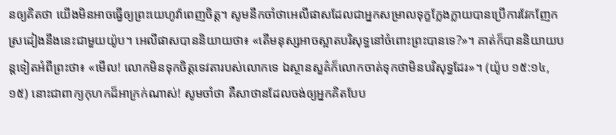នឲ្យគិតថា យើងមិនអាចធ្វើឲ្យព្រះយេហូវ៉ាពេញចិត្ត។ សូមនឹកចាំថាអេលីផាសដែលជាអ្នកសម្រាលទុក្ខក្លែងក្លាយបានប្រើការវែកញែកស្រដៀងនឹងនេះជាមួយយ៉ូប។ អេលីផាសបាននិយាយថា៖ «តើមនុស្សអាចស្អាតបរិសុទ្ធនៅចំពោះព្រះបានទេ?»។ គាត់ក៏បាននិយាយបន្តទៀតអំពីព្រះថា៖ «មើល! លោកមិនទុកចិត្តទេវតារបស់លោកទេ ឯស្ថានសួគ៌ក៏លោកចាត់ទុកថាមិនបរិសុទ្ធដែរ»។ (យ៉ូប ១៥:១៤, ១៥) នោះជាពាក្យកុហកដ៏អាក្រក់ណាស់! សូមចាំថា គឺសាថានដែលចង់ឲ្យអ្នកគិតបែប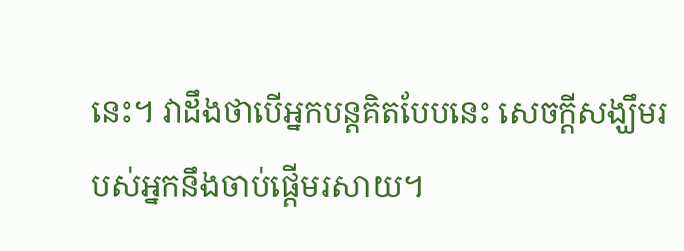នេះ។ វាដឹងថាបើអ្នកបន្តគិតបែបនេះ សេចក្ដីសង្ឃឹមរបស់អ្នកនឹងចាប់ផ្ដើមរសាយ។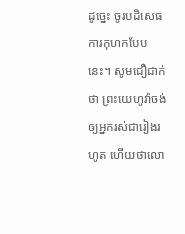ដូច្នេះ ចូរបដិសេធការកុហកបែបនេះ។ សូមជឿជាក់ថា ព្រះយេហូវ៉ាចង់ឲ្យអ្នករស់ជារៀងរហូត ហើយថាលោ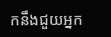កនឹងជួយអ្នក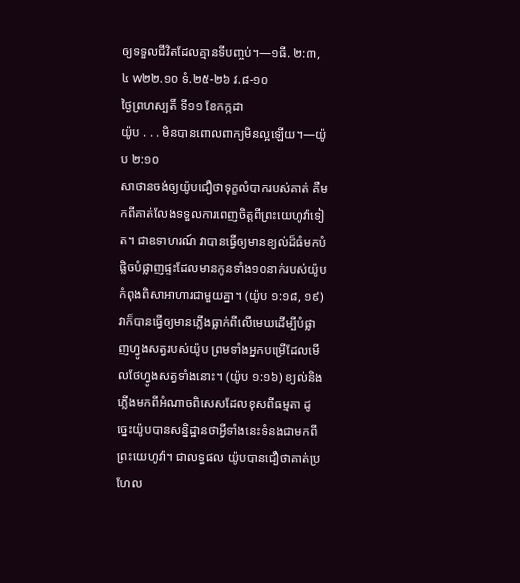ឲ្យទទួលជីវិតដែលគ្មានទីបញ្ចប់។—១ធី. ២:៣, ៤ w២២.១០ ទំ.២៥-២៦ វ.៨-១០
ថ្ងៃព្រហស្បតិ៍ ទី១១ ខែកក្កដា
យ៉ូប . . . មិនបានពោលពាក្យមិនល្អឡើយ។—យ៉ូប ២:១០
សាថានចង់ឲ្យយ៉ូបជឿថាទុក្ខលំបាករបស់គាត់ គឺមកពីគាត់លែងទទួលការពេញចិត្តពីព្រះយេហូវ៉ាទៀត។ ជាឧទាហរណ៍ វាបានធ្វើឲ្យមានខ្យល់ដ៏ធំមកបំផ្លិចបំផ្លាញផ្ទះដែលមានកូនទាំង១០នាក់របស់យ៉ូបកំពុងពិសាអាហារជាមួយគ្នា។ (យ៉ូប ១:១៨, ១៩) វាក៏បានធ្វើឲ្យមានភ្លើងធ្លាក់ពីលើមេឃដើម្បីបំផ្លាញហ្វូងសត្វរបស់យ៉ូប ព្រមទាំងអ្នកបម្រើដែលមើលថែហ្វូងសត្វទាំងនោះ។ (យ៉ូប ១:១៦) ខ្យល់និងភ្លើងមកពីអំណាចពិសេសដែលខុសពីធម្មតា ដូច្នេះយ៉ូបបានសន្និដ្ឋានថាអ្វីទាំងនេះទំនងជាមកពីព្រះយេហូវ៉ា។ ជាលទ្ធផល យ៉ូបបានជឿថាគាត់ប្រហែល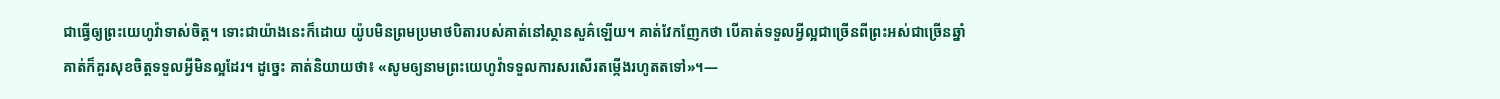ជាធ្វើឲ្យព្រះយេហូវ៉ាទាស់ចិត្ត។ ទោះជាយ៉ាងនេះក៏ដោយ យ៉ូបមិនព្រមប្រមាថបិតារបស់គាត់នៅស្ថានសួគ៌ឡើយ។ គាត់វែកញែកថា បើគាត់ទទួលអ្វីល្អជាច្រើនពីព្រះអស់ជាច្រើនឆ្នាំ គាត់ក៏គួរសុខចិត្តទទួលអ្វីមិនល្អដែរ។ ដូច្នេះ គាត់និយាយថា៖ «សូមឲ្យនាមព្រះយេហូវ៉ាទទួលការសរសើរតម្កើងរហូតតទៅ»។—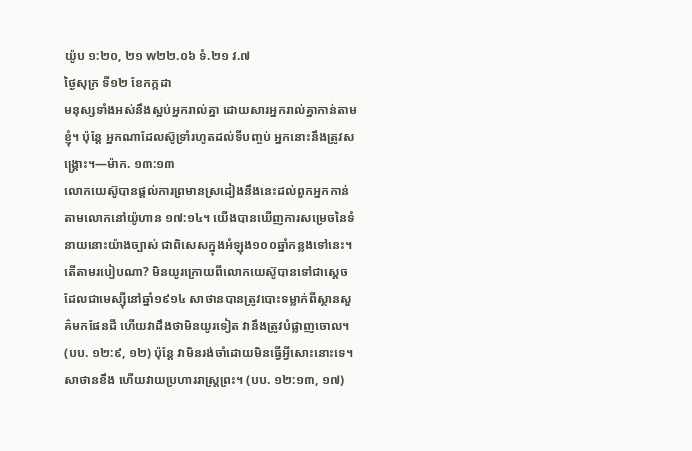យ៉ូប ១:២០, ២១ w២២.០៦ ទំ.២១ វ.៧
ថ្ងៃសុក្រ ទី១២ ខែកក្កដា
មនុស្សទាំងអស់នឹងស្អប់អ្នករាល់គ្នា ដោយសារអ្នករាល់គ្នាកាន់តាមខ្ញុំ។ ប៉ុន្តែ អ្នកណាដែលស៊ូទ្រាំរហូតដល់ទីបញ្ចប់ អ្នកនោះនឹងត្រូវសង្គ្រោះ។—ម៉ាក. ១៣:១៣
លោកយេស៊ូបានផ្ដល់ការព្រមានស្រដៀងនឹងនេះដល់ពួកអ្នកកាន់តាមលោកនៅយ៉ូហាន ១៧:១៤។ យើងបានឃើញការសម្រេចនៃទំនាយនោះយ៉ាងច្បាស់ ជាពិសេសក្នុងអំឡុង១០០ឆ្នាំកន្លងទៅនេះ។ តើតាមរបៀបណា? មិនយូរក្រោយពីលោកយេស៊ូបានទៅជាស្ដេចដែលជាមេស្ស៊ីនៅឆ្នាំ១៩១៤ សាថានបានត្រូវបោះទម្លាក់ពីស្ថានសួគ៌មកផែនដី ហើយវាដឹងថាមិនយូរទៀត វានឹងត្រូវបំផ្លាញចោល។ (បប. ១២:៩, ១២) ប៉ុន្តែ វាមិនរង់ចាំដោយមិនធ្វើអ្វីសោះនោះទេ។ សាថានខឹង ហើយវាយប្រហាររាស្ត្រព្រះ។ (បប. ១២:១៣, ១៧)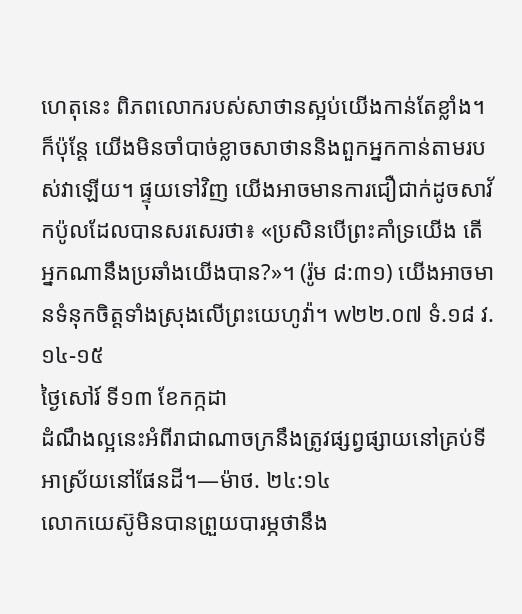ហេតុនេះ ពិភពលោករបស់សាថានស្អប់យើងកាន់តែខ្លាំង។ ក៏ប៉ុន្តែ យើងមិនចាំបាច់ខ្លាចសាថាននិងពួកអ្នកកាន់តាមរបស់វាឡើយ។ ផ្ទុយទៅវិញ យើងអាចមានការជឿជាក់ដូចសាវ័កប៉ូលដែលបានសរសេរថា៖ «ប្រសិនបើព្រះគាំទ្រយើង តើអ្នកណានឹងប្រឆាំងយើងបាន?»។ (រ៉ូម ៨:៣១) យើងអាចមានទំនុកចិត្តទាំងស្រុងលើព្រះយេហូវ៉ា។ w២២.០៧ ទំ.១៨ វ.១៤-១៥
ថ្ងៃសៅរ៍ ទី១៣ ខែកក្កដា
ដំណឹងល្អនេះអំពីរាជាណាចក្រនឹងត្រូវផ្សព្វផ្សាយនៅគ្រប់ទីអាស្រ័យនៅផែនដី។—ម៉ាថ. ២៤:១៤
លោកយេស៊ូមិនបានព្រួយបារម្ភថានឹង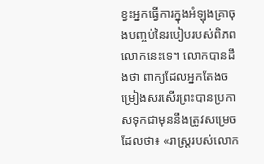ខ្វះអ្នកធ្វើការក្នុងអំឡុងគ្រាចុងបញ្ចប់នៃរបៀបរបស់ពិភពលោកនេះទេ។ លោកបានដឹងថា ពាក្យដែលអ្នកតែងចម្រៀងសរសើរព្រះបានប្រកាសទុកជាមុននឹងត្រូវសម្រេច ដែលថា៖ «រាស្ត្ររបស់លោក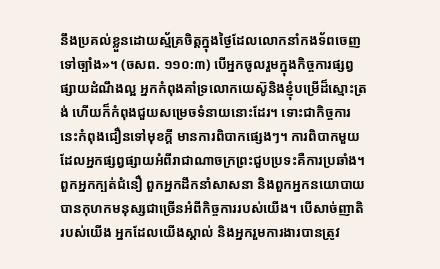នឹងប្រគល់ខ្លួនដោយស្ម័គ្រចិត្តក្នុងថ្ងៃដែលលោកនាំកងទ័ពចេញទៅច្បាំង»។ (ចសព. ១១០:៣) បើអ្នកចូលរួមក្នុងកិច្ចការផ្សព្វផ្សាយដំណឹងល្អ អ្នកកំពុងគាំទ្រលោកយេស៊ូនិងខ្ញុំបម្រើដ៏ស្មោះត្រង់ ហើយក៏កំពុងជួយសម្រេចទំនាយនោះដែរ។ ទោះជាកិច្ចការនេះកំពុងជឿនទៅមុខក្ដី មានការពិបាកផ្សេងៗ។ ការពិបាកមួយដែលអ្នកផ្សព្វផ្សាយអំពីរាជាណាចក្រព្រះជួបប្រទះគឺការប្រឆាំង។ ពួកអ្នកក្បត់ជំនឿ ពួកអ្នកដឹកនាំសាសនា និងពួកអ្នកនយោបាយបានកុហកមនុស្សជាច្រើនអំពីកិច្ចការរបស់យើង។ បើសាច់ញាតិរបស់យើង អ្នកដែលយើងស្គាល់ និងអ្នករួមការងារបានត្រូវ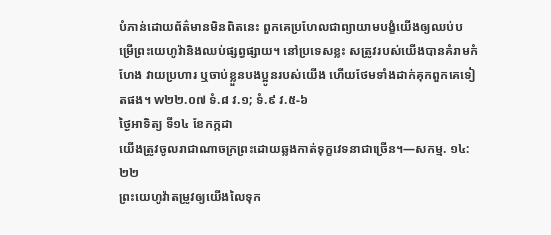បំភាន់ដោយព័ត៌មានមិនពិតនេះ ពួកគេប្រហែលជាព្យាយាមបង្ខំយើងឲ្យឈប់បម្រើព្រះយេហូវ៉ានិងឈប់ផ្សព្វផ្សាយ។ នៅប្រទេសខ្លះ សត្រូវរបស់យើងបានគំរាមកំហែង វាយប្រហារ ឬចាប់ខ្លួនបងប្អូនរបស់យើង ហើយថែមទាំងដាក់គុកពួកគេទៀតផង។ w២២.០៧ ទំ.៨ វ.១; ទំ.៩ វ.៥-៦
ថ្ងៃអាទិត្យ ទី១៤ ខែកក្កដា
យើងត្រូវចូលរាជាណាចក្រព្រះដោយឆ្លងកាត់ទុក្ខវេទនាជាច្រើន។—សកម្ម. ១៤:២២
ព្រះយេហូវ៉ាតម្រូវឲ្យយើងលៃទុក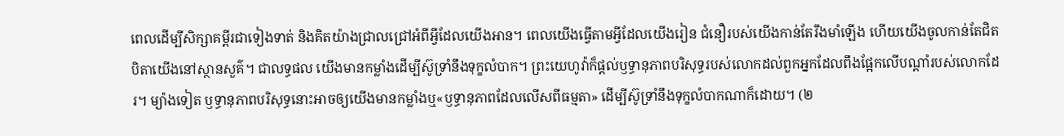ពេលដើម្បីសិក្សាគម្ពីរជាទៀងទាត់ និងគិតយ៉ាងជ្រាលជ្រៅអំពីអ្វីដែលយើងអាន។ ពេលយើងធ្វើតាមអ្វីដែលយើងរៀន ជំនឿរបស់យើងកាន់តែរឹងមាំឡើង ហើយយើងចូលកាន់តែជិតបិតាយើងនៅស្ថានសួគ៌។ ជាលទ្ធផល យើងមានកម្លាំងដើម្បីស៊ូទ្រាំនឹងទុក្ខលំបាក។ ព្រះយេហូវ៉ាក៏ផ្ដល់ឫទ្ធានុភាពបរិសុទ្ធរបស់លោកដល់ពួកអ្នកដែលពឹងផ្អែកលើបណ្ដាំរបស់លោកដែរ។ ម្យ៉ាងទៀត ឫទ្ធានុភាពបរិសុទ្ធនោះអាចឲ្យយើងមានកម្លាំងឬ«ឫទ្ធានុភាពដែលលើសពីធម្មតា» ដើម្បីស៊ូទ្រាំនឹងទុក្ខលំបាកណាក៏ដោយ។ (២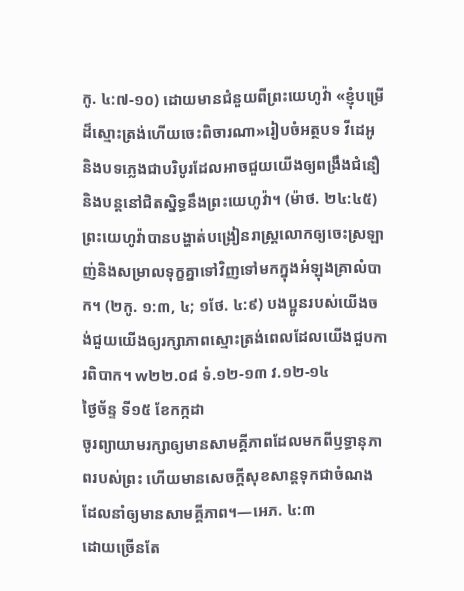កូ. ៤:៧-១០) ដោយមានជំនួយពីព្រះយេហូវ៉ា «ខ្ញុំបម្រើដ៏ស្មោះត្រង់ហើយចេះពិចារណា»រៀបចំអត្ថបទ វីដេអូ និងបទភ្លេងជាបរិបូរដែលអាចជួយយើងឲ្យពង្រឹងជំនឿ និងបន្តនៅជិតស្និទ្ធនឹងព្រះយេហូវ៉ា។ (ម៉ាថ. ២៤:៤៥) ព្រះយេហូវ៉ាបានបង្ហាត់បង្រៀនរាស្ត្រលោកឲ្យចេះស្រឡាញ់និងសម្រាលទុក្ខគ្នាទៅវិញទៅមកក្នុងអំឡុងគ្រាលំបាក។ (២កូ. ១:៣, ៤; ១ថែ. ៤:៩) បងប្អូនរបស់យើងចង់ជួយយើងឲ្យរក្សាភាពស្មោះត្រង់ពេលដែលយើងជួបការពិបាក។ w២២.០៨ ទំ.១២-១៣ វ.១២-១៤
ថ្ងៃច័ន្ទ ទី១៥ ខែកក្កដា
ចូរព្យាយាមរក្សាឲ្យមានសាមគ្គីភាពដែលមកពីឫទ្ធានុភាពរបស់ព្រះ ហើយមានសេចក្ដីសុខសាន្តទុកជាចំណងដែលនាំឲ្យមានសាមគ្គីភាព។—អេភ. ៤:៣
ដោយច្រើនតែ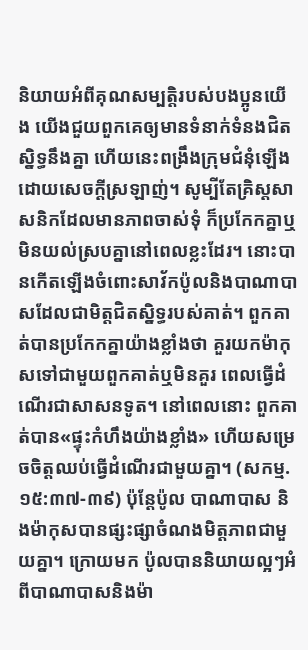និយាយអំពីគុណសម្បត្តិរបស់បងប្អូនយើង យើងជួយពួកគេឲ្យមានទំនាក់ទំនងជិតស្និទ្ធនឹងគ្នា ហើយនេះពង្រឹងក្រុមជំនុំឡើងដោយសេចក្ដីស្រឡាញ់។ សូម្បីតែគ្រិស្តសាសនិកដែលមានភាពចាស់ទុំ ក៏ប្រកែកគ្នាឬមិនយល់ស្របគ្នានៅពេលខ្លះដែរ។ នោះបានកើតឡើងចំពោះសាវ័កប៉ូលនិងបាណាបាសដែលជាមិត្តជិតស្និទ្ធរបស់គាត់។ ពួកគាត់បានប្រកែកគ្នាយ៉ាងខ្លាំងថា គួរយកម៉ាកុសទៅជាមួយពួកគាត់ឬមិនគួរ ពេលធ្វើដំណើរជាសាសនទូត។ នៅពេលនោះ ពួកគាត់បាន«ផ្ទុះកំហឹងយ៉ាងខ្លាំង» ហើយសម្រេចចិត្តឈប់ធ្វើដំណើរជាមួយគ្នា។ (សកម្ម. ១៥:៣៧-៣៩) ប៉ុន្តែប៉ូល បាណាបាស និងម៉ាកុសបានផ្សះផ្សាចំណងមិត្តភាពជាមួយគ្នា។ ក្រោយមក ប៉ូលបាននិយាយល្អៗអំពីបាណាបាសនិងម៉ា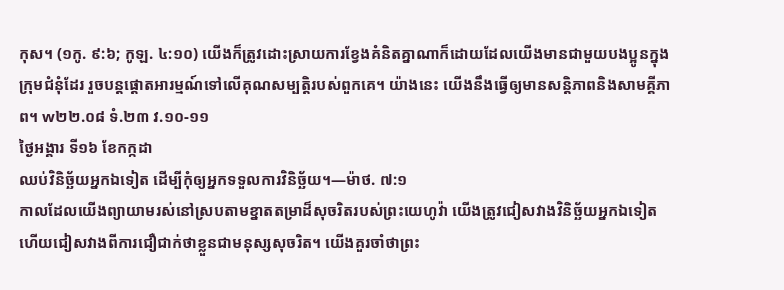កុស។ (១កូ. ៩:៦; កូឡ. ៤:១០) យើងក៏ត្រូវដោះស្រាយការខ្វែងគំនិតគ្នាណាក៏ដោយដែលយើងមានជាមួយបងប្អូនក្នុងក្រុមជំនុំដែរ រួចបន្ដផ្ដោតអារម្មណ៍ទៅលើគុណសម្បត្តិរបស់ពួកគេ។ យ៉ាងនេះ យើងនឹងធ្វើឲ្យមានសន្តិភាពនិងសាមគ្គីភាព។ w២២.០៨ ទំ.២៣ វ.១០-១១
ថ្ងៃអង្គារ ទី១៦ ខែកក្កដា
ឈប់វិនិច្ឆ័យអ្នកឯទៀត ដើម្បីកុំឲ្យអ្នកទទួលការវិនិច្ឆ័យ។—ម៉ាថ. ៧:១
កាលដែលយើងព្យាយាមរស់នៅស្របតាមខ្នាតតម្រាដ៏សុចរិតរបស់ព្រះយេហូវ៉ា យើងត្រូវជៀសវាងវិនិច្ឆ័យអ្នកឯទៀត ហើយជៀសវាងពីការជឿជាក់ថាខ្លួនជាមនុស្សសុចរិត។ យើងគួរចាំថាព្រះ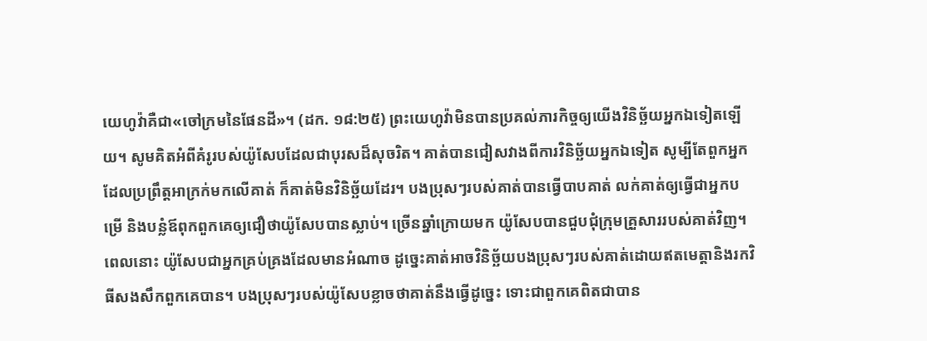យេហូវ៉ាគឺជា«ចៅក្រមនៃផែនដី»។ (ដក. ១៨:២៥) ព្រះយេហូវ៉ាមិនបានប្រគល់ភារកិច្ចឲ្យយើងវិនិច្ឆ័យអ្នកឯទៀតឡើយ។ សូមគិតអំពីគំរូរបស់យ៉ូសែបដែលជាបុរសដ៏សុចរិត។ គាត់បានជៀសវាងពីការវិនិច្ឆ័យអ្នកឯទៀត សូម្បីតែពួកអ្នកដែលប្រព្រឹត្តអាក្រក់មកលើគាត់ ក៏គាត់មិនវិនិច្ឆ័យដែរ។ បងប្រុសៗរបស់គាត់បានធ្វើបាបគាត់ លក់គាត់ឲ្យធ្វើជាអ្នកបម្រើ និងបន្លំឪពុកពួកគេឲ្យជឿថាយ៉ូសែបបានស្លាប់។ ច្រើនឆ្នាំក្រោយមក យ៉ូសែបបានជួបជុំក្រុមគ្រួសាររបស់គាត់វិញ។ ពេលនោះ យ៉ូសែបជាអ្នកគ្រប់គ្រងដែលមានអំណាច ដូច្នេះគាត់អាចវិនិច្ឆ័យបងប្រុសៗរបស់គាត់ដោយឥតមេត្តានិងរកវិធីសងសឹកពួកគេបាន។ បងប្រុសៗរបស់យ៉ូសែបខ្លាចថាគាត់នឹងធ្វើដូច្នេះ ទោះជាពួកគេពិតជាបាន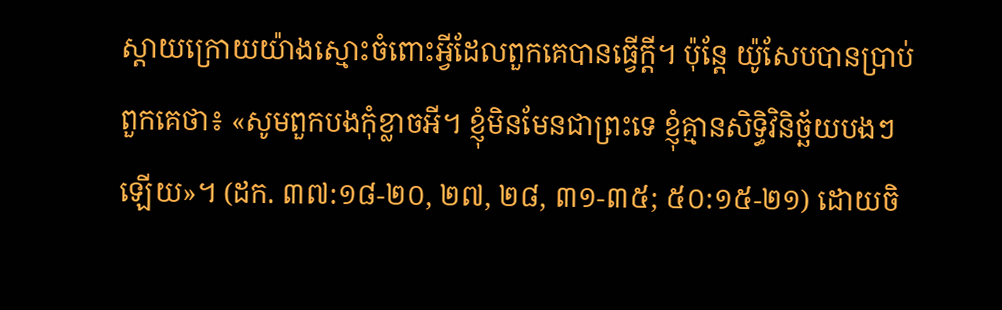ស្ដាយក្រោយយ៉ាងស្មោះចំពោះអ្វីដែលពួកគេបានធ្វើក្ដី។ ប៉ុន្តែ យ៉ូសែបបានប្រាប់ពួកគេថា៖ «សូមពួកបងកុំខ្លាចអី។ ខ្ញុំមិនមែនជាព្រះទេ ខ្ញុំគ្មានសិទ្ធិវិនិច្ឆ័យបងៗឡើយ»។ (ដក. ៣៧:១៨-២០, ២៧, ២៨, ៣១-៣៥; ៥០:១៥-២១) ដោយចិ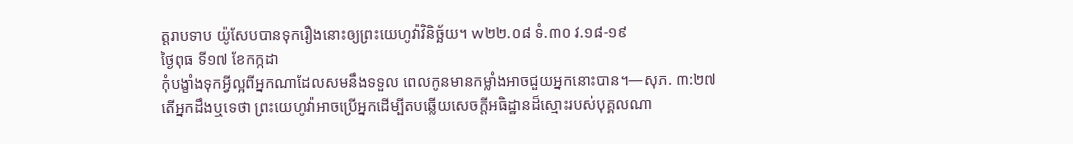ត្តរាបទាប យ៉ូសែបបានទុករឿងនោះឲ្យព្រះយេហូវ៉ាវិនិច្ឆ័យ។ w២២.០៨ ទំ.៣០ វ.១៨-១៩
ថ្ងៃពុធ ទី១៧ ខែកក្កដា
កុំបង្ខាំងទុកអ្វីល្អពីអ្នកណាដែលសមនឹងទទួល ពេលកូនមានកម្លាំងអាចជួយអ្នកនោះបាន។—សុភ. ៣:២៧
តើអ្នកដឹងឬទេថា ព្រះយេហូវ៉ាអាចប្រើអ្នកដើម្បីតបឆ្លើយសេចក្ដីអធិដ្ឋានដ៏ស្មោះរបស់បុគ្គលណា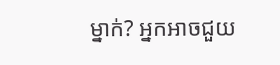ម្នាក់? អ្នកអាចជួយ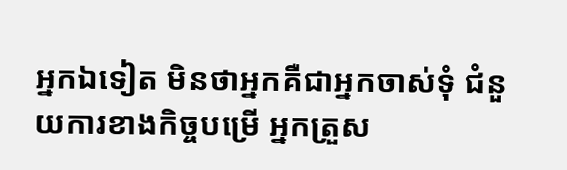អ្នកឯទៀត មិនថាអ្នកគឺជាអ្នកចាស់ទុំ ជំនួយការខាងកិច្ចបម្រើ អ្នកត្រួស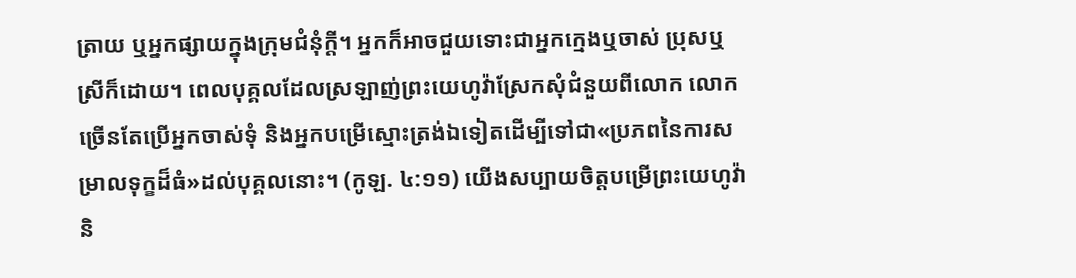ត្រាយ ឬអ្នកផ្សាយក្នុងក្រុមជំនុំក្ដី។ អ្នកក៏អាចជួយទោះជាអ្នកក្មេងឬចាស់ ប្រុសឬស្រីក៏ដោយ។ ពេលបុគ្គលដែលស្រឡាញ់ព្រះយេហូវ៉ាស្រែកសុំជំនួយពីលោក លោកច្រើនតែប្រើអ្នកចាស់ទុំ និងអ្នកបម្រើស្មោះត្រង់ឯទៀតដើម្បីទៅជា«ប្រភពនៃការសម្រាលទុក្ខដ៏ធំ»ដល់បុគ្គលនោះ។ (កូឡ. ៤:១១) យើងសប្បាយចិត្តបម្រើព្រះយេហូវ៉ានិ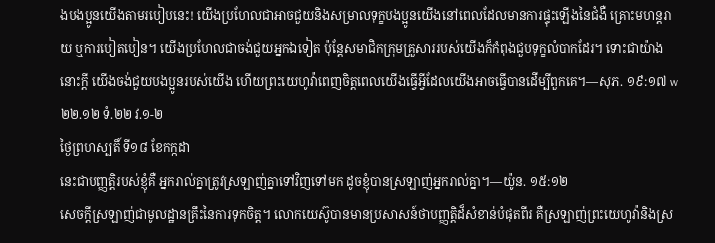ងបងប្អូនយើងតាមរបៀបនេះ! យើងប្រហែលជាអាចជួយនិងសម្រាលទុក្ខបងប្អូនយើងនៅពេលដែលមានការផ្ទុះឡើងនៃជំងឺ គ្រោះមហន្តរាយ ឬការបៀតបៀន។ យើងប្រហែលជាចង់ជួយអ្នកឯទៀត ប៉ុន្តែសមាជិកក្រុមគ្រួសាររបស់យើងក៏កំពុងជួបទុក្ខលំបាកដែរ។ ទោះជាយ៉ាងនោះក្ដី យើងចង់ជួយបងប្អូនរបស់យើង ហើយព្រះយេហូវ៉ាពេញចិត្តពេលយើងធ្វើអ្វីដែលយើងអាចធ្វើបានដើម្បីពួកគេ។—សុភ. ១៩:១៧ w២២.១២ ទំ.២២ វ.១-២
ថ្ងៃព្រហស្បតិ៍ ទី១៨ ខែកក្កដា
នេះជាបញ្ញត្តិរបស់ខ្ញុំគឺ អ្នករាល់គ្នាត្រូវស្រឡាញ់គ្នាទៅវិញទៅមក ដូចខ្ញុំបានស្រឡាញ់អ្នករាល់គ្នា។—យ៉ូន. ១៥:១២
សេចក្ដីស្រឡាញ់ជាមូលដ្ឋានគ្រឹះនៃការទុកចិត្ត។ លោកយេស៊ូបានមានប្រសាសន៍ថាបញ្ញត្តិដ៏សំខាន់បំផុតពីរ គឺស្រឡាញ់ព្រះយេហូវ៉ានិងស្រ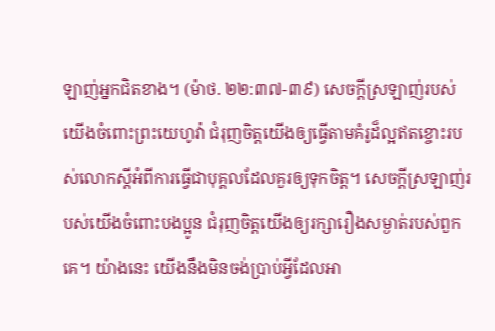ឡាញ់អ្នកជិតខាង។ (ម៉ាថ. ២២:៣៧-៣៩) សេចក្ដីស្រឡាញ់របស់យើងចំពោះព្រះយេហូវ៉ា ជំរុញចិត្តយើងឲ្យធ្វើតាមគំរូដ៏ល្អឥតខ្ចោះរបស់លោកស្ដីអំពីការធ្វើជាបុគ្គលដែលគួរឲ្យទុកចិត្ត។ សេចក្ដីស្រឡាញ់របស់យើងចំពោះបងប្អូន ជំរុញចិត្តយើងឲ្យរក្សារឿងសម្ងាត់របស់ពួកគេ។ យ៉ាងនេះ យើងនឹងមិនចង់ប្រាប់អ្វីដែលអា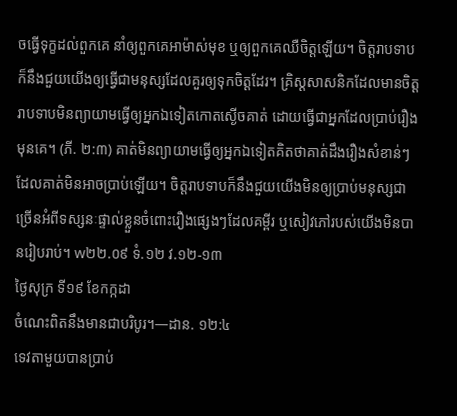ចធ្វើទុក្ខដល់ពួកគេ នាំឲ្យពួកគេអាម៉ាស់មុខ ឬឲ្យពួកគេឈឺចិត្តឡើយ។ ចិត្តរាបទាបក៏នឹងជួយយើងឲ្យធ្វើជាមនុស្សដែលគួរឲ្យទុកចិត្តដែរ។ គ្រិស្តសាសនិកដែលមានចិត្តរាបទាបមិនព្យាយាមធ្វើឲ្យអ្នកឯទៀតកោតស្ងើចគាត់ ដោយធ្វើជាអ្នកដែលប្រាប់រឿងមុនគេ។ (ភី. ២:៣) គាត់មិនព្យាយាមធ្វើឲ្យអ្នកឯទៀតគិតថាគាត់ដឹងរឿងសំខាន់ៗដែលគាត់មិនអាចប្រាប់ឡើយ។ ចិត្តរាបទាបក៏នឹងជួយយើងមិនឲ្យប្រាប់មនុស្សជាច្រើនអំពីទស្សនៈផ្ទាល់ខ្លួនចំពោះរឿងផ្សេងៗដែលគម្ពីរ ឬសៀវភៅរបស់យើងមិនបានរៀបរាប់។ w២២.០៩ ទំ.១២ វ.១២-១៣
ថ្ងៃសុក្រ ទី១៩ ខែកក្កដា
ចំណេះពិតនឹងមានជាបរិបូរ។—ដាន. ១២:៤
ទេវតាមួយបានប្រាប់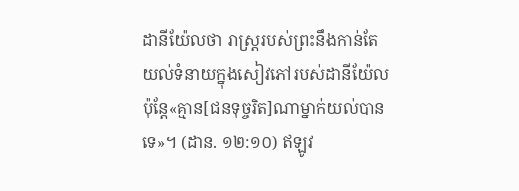ដានីយ៉ែលថា រាស្ត្ររបស់ព្រះនឹងកាន់តែយល់ទំនាយក្នុងសៀវភៅរបស់ដានីយ៉ែល ប៉ុន្តែ«គ្មាន[ជនទុច្ចរិត]ណាម្នាក់យល់បានទេ»។ (ដាន. ១២:១០) ឥឡូវ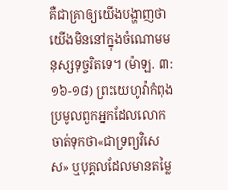គឺជាគ្រាឲ្យយើងបង្ហាញថាយើងមិននៅក្នុងចំណោមមនុស្សទុច្ចរិតទេ។ (ម៉ាឡ. ៣:១៦-១៨) ព្រះយេហូវ៉ាកំពុងប្រមូលពួកអ្នកដែលលោកចាត់ទុកថា«ជាទ្រព្យវិសេស» ឬបុគ្គលដែលមានតម្លៃ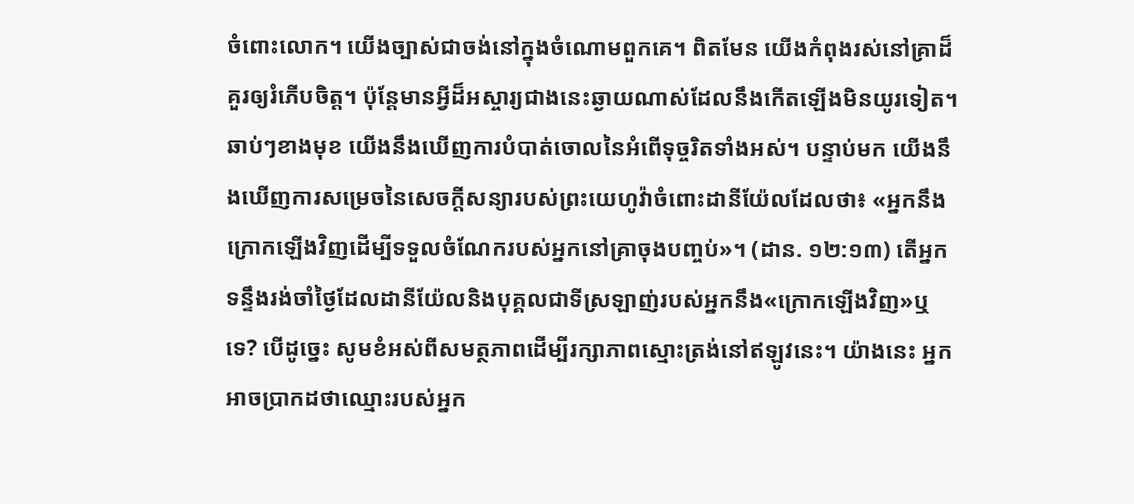ចំពោះលោក។ យើងច្បាស់ជាចង់នៅក្នុងចំណោមពួកគេ។ ពិតមែន យើងកំពុងរស់នៅគ្រាដ៏គួរឲ្យរំភើបចិត្ត។ ប៉ុន្តែមានអ្វីដ៏អស្ចារ្យជាងនេះឆ្ងាយណាស់ដែលនឹងកើតឡើងមិនយូរទៀត។ ឆាប់ៗខាងមុខ យើងនឹងឃើញការបំបាត់ចោលនៃអំពើទុច្ចរិតទាំងអស់។ បន្ទាប់មក យើងនឹងឃើញការសម្រេចនៃសេចក្ដីសន្យារបស់ព្រះយេហូវ៉ាចំពោះដានីយ៉ែលដែលថា៖ «អ្នកនឹងក្រោកឡើងវិញដើម្បីទទួលចំណែករបស់អ្នកនៅគ្រាចុងបញ្ចប់»។ (ដាន. ១២:១៣) តើអ្នកទន្ទឹងរង់ចាំថ្ងៃដែលដានីយ៉ែលនិងបុគ្គលជាទីស្រឡាញ់របស់អ្នកនឹង«ក្រោកឡើងវិញ»ឬទេ? បើដូច្នេះ សូមខំអស់ពីសមត្ថភាពដើម្បីរក្សាភាពស្មោះត្រង់នៅឥឡូវនេះ។ យ៉ាងនេះ អ្នកអាចប្រាកដថាឈ្មោះរបស់អ្នក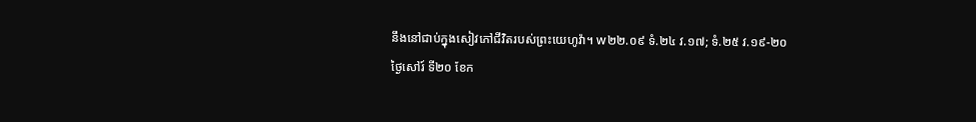នឹងនៅជាប់ក្នុងសៀវភៅជីវិតរបស់ព្រះយេហូវ៉ា។ w២២.០៩ ទំ.២៤ វ.១៧; ទំ.២៥ វ.១៩-២០
ថ្ងៃសៅរ៍ ទី២០ ខែក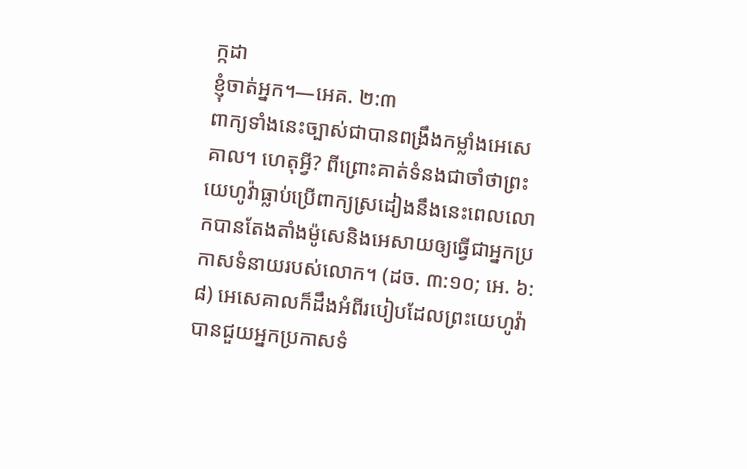ក្កដា
ខ្ញុំចាត់អ្នក។—អេគ. ២:៣
ពាក្យទាំងនេះច្បាស់ជាបានពង្រឹងកម្លាំងអេសេគាល។ ហេតុអ្វី? ពីព្រោះគាត់ទំនងជាចាំថាព្រះយេហូវ៉ាធ្លាប់ប្រើពាក្យស្រដៀងនឹងនេះពេលលោកបានតែងតាំងម៉ូសេនិងអេសាយឲ្យធ្វើជាអ្នកប្រកាសទំនាយរបស់លោក។ (ដច. ៣:១០; អេ. ៦:៨) អេសេគាលក៏ដឹងអំពីរបៀបដែលព្រះយេហូវ៉ាបានជួយអ្នកប្រកាសទំ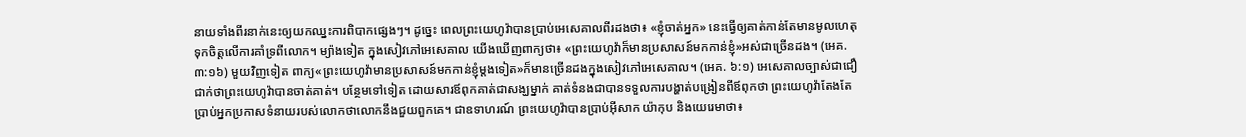នាយទាំងពីរនាក់នេះឲ្យយកឈ្នះការពិបាកផ្សេងៗ។ ដូច្នេះ ពេលព្រះយេហូវ៉ាបានប្រាប់អេសេគាលពីរដងថា៖ «ខ្ញុំចាត់អ្នក» នេះធ្វើឲ្យគាត់កាន់តែមានមូលហេតុទុកចិត្តលើការគាំទ្រពីលោក។ ម្យ៉ាងទៀត ក្នុងសៀវភៅអេសេគាល យើងឃើញពាក្យថា៖ «ព្រះយេហូវ៉ាក៏មានប្រសាសន៍មកកាន់ខ្ញុំ»អស់ជាច្រើនដង។ (អេគ. ៣:១៦) មួយវិញទៀត ពាក្យ«ព្រះយេហូវ៉ាមានប្រសាសន៍មកកាន់ខ្ញុំម្ដងទៀត»ក៏មានច្រើនដងក្នុងសៀវភៅអេសេគាល។ (អេគ. ៦:១) អេសេគាលច្បាស់ជាជឿជាក់ថាព្រះយេហូវ៉ាបានចាត់គាត់។ បន្ថែមទៅទៀត ដោយសារឪពុកគាត់ជាសង្ឃម្នាក់ គាត់ទំនងជាបានទទួលការបង្ហាត់បង្រៀនពីឪពុកថា ព្រះយេហូវ៉ាតែងតែប្រាប់អ្នកប្រកាសទំនាយរបស់លោកថាលោកនឹងជួយពួកគេ។ ជាឧទាហរណ៍ ព្រះយេហូវ៉ាបានប្រាប់អ៊ីសាក យ៉ាកុប និងយេរេមាថា៖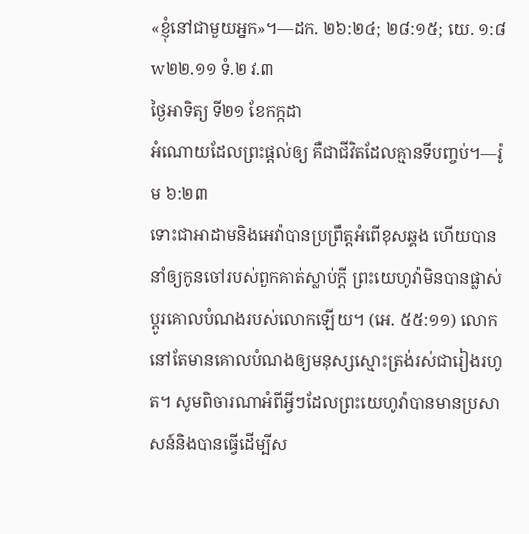«ខ្ញុំនៅជាមួយអ្នក»។—ដក. ២៦:២៤; ២៨:១៥; យេ. ១:៨ w២២.១១ ទំ.២ វ.៣
ថ្ងៃអាទិត្យ ទី២១ ខែកក្កដា
អំណោយដែលព្រះផ្ដល់ឲ្យ គឺជាជីវិតដែលគ្មានទីបញ្ចប់។—រ៉ូម ៦:២៣
ទោះជាអាដាមនិងអេវ៉ាបានប្រព្រឹត្តអំពើខុសឆ្គង ហើយបាននាំឲ្យកូនចៅរបស់ពួកគាត់ស្លាប់ក្ដី ព្រះយេហូវ៉ាមិនបានផ្លាស់ប្ដូរគោលបំណងរបស់លោកឡើយ។ (អេ. ៥៥:១១) លោកនៅតែមានគោលបំណងឲ្យមនុស្សស្មោះត្រង់រស់ជារៀងរហូត។ សូមពិចារណាអំពីអ្វីៗដែលព្រះយេហូវ៉ាបានមានប្រសាសន៍និងបានធ្វើដើម្បីស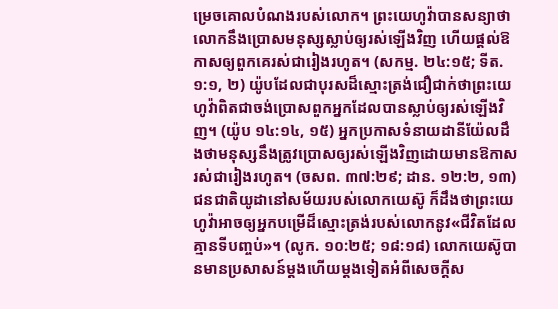ម្រេចគោលបំណងរបស់លោក។ ព្រះយេហូវ៉ាបានសន្យាថាលោកនឹងប្រោសមនុស្សស្លាប់ឲ្យរស់ឡើងវិញ ហើយផ្ដល់ឱកាសឲ្យពួកគេរស់ជារៀងរហូត។ (សកម្ម. ២៤:១៥; ទីត. ១:១, ២) យ៉ូបដែលជាបុរសដ៏ស្មោះត្រង់ជឿជាក់ថាព្រះយេហូវ៉ាពិតជាចង់ប្រោសពួកអ្នកដែលបានស្លាប់ឲ្យរស់ឡើងវិញ។ (យ៉ូប ១៤:១៤, ១៥) អ្នកប្រកាសទំនាយដានីយ៉ែលដឹងថាមនុស្សនឹងត្រូវប្រោសឲ្យរស់ឡើងវិញដោយមានឱកាសរស់ជារៀងរហូត។ (ចសព. ៣៧:២៩; ដាន. ១២:២, ១៣) ជនជាតិយូដានៅសម័យរបស់លោកយេស៊ូ ក៏ដឹងថាព្រះយេហូវ៉ាអាចឲ្យអ្នកបម្រើដ៏ស្មោះត្រង់របស់លោកនូវ«ជីវិតដែលគ្មានទីបញ្ចប់»។ (លូក. ១០:២៥; ១៨:១៨) លោកយេស៊ូបានមានប្រសាសន៍ម្ដងហើយម្ដងទៀតអំពីសេចក្ដីស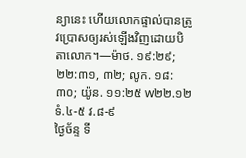ន្យានេះ ហើយលោកផ្ទាល់បានត្រូវប្រោសឲ្យរស់ឡើងវិញដោយបិតាលោក។—ម៉ាថ. ១៩:២៩; ២២:៣១, ៣២; លូក. ១៨:៣០; យ៉ូន. ១១:២៥ w២២.១២ ទំ.៤-៥ វ.៨-៩
ថ្ងៃច័ន្ទ ទី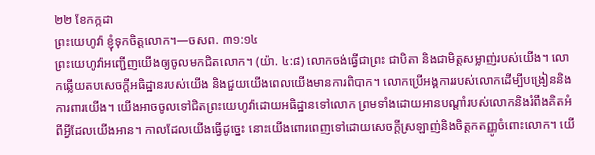២២ ខែកក្កដា
ព្រះយេហូវ៉ា ខ្ញុំទុកចិត្តលោក។—ចសព. ៣១:១៤
ព្រះយេហូវ៉ាអញ្ជើញយើងឲ្យចូលមកជិតលោក។ (យ៉ា. ៤:៨) លោកចង់ធ្វើជាព្រះ ជាបិតា និងជាមិត្តសម្លាញ់របស់យើង។ លោកឆ្លើយតបសេចក្ដីអធិដ្ឋានរបស់យើង និងជួយយើងពេលយើងមានការពិបាក។ លោកប្រើអង្គការរបស់លោកដើម្បីបង្រៀននិងការពារយើង។ យើងអាចចូលទៅជិតព្រះយេហូវ៉ាដោយអធិដ្ឋានទៅលោក ព្រមទាំងដោយអានបណ្ដាំរបស់លោកនិងរំពឹងគិតអំពីអ្វីដែលយើងអាន។ កាលដែលយើងធ្វើដូច្នេះ នោះយើងពោរពេញទៅដោយសេចក្ដីស្រឡាញ់និងចិត្តកតញ្ញូចំពោះលោក។ យើ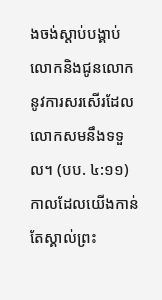ងចង់ស្ដាប់បង្គាប់លោកនិងជូនលោកនូវការសរសើរដែលលោកសមនឹងទទួល។ (បប. ៤:១១) កាលដែលយើងកាន់តែស្គាល់ព្រះ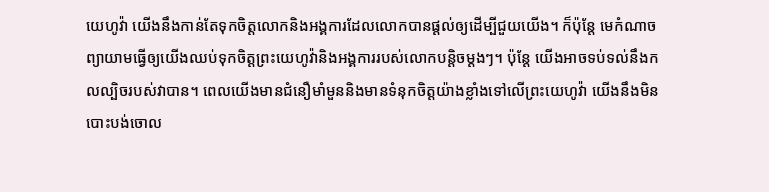យេហូវ៉ា យើងនឹងកាន់តែទុកចិត្តលោកនិងអង្គការដែលលោកបានផ្ដល់ឲ្យដើម្បីជួយយើង។ ក៏ប៉ុន្តែ មេកំណាចព្យាយាមធ្វើឲ្យយើងឈប់ទុកចិត្តព្រះយេហូវ៉ានិងអង្គការរបស់លោកបន្តិចម្ដងៗ។ ប៉ុន្តែ យើងអាចទប់ទល់នឹងកលល្បិចរបស់វាបាន។ ពេលយើងមានជំនឿមាំមួននិងមានទំនុកចិត្តយ៉ាងខ្លាំងទៅលើព្រះយេហូវ៉ា យើងនឹងមិនបោះបង់ចោល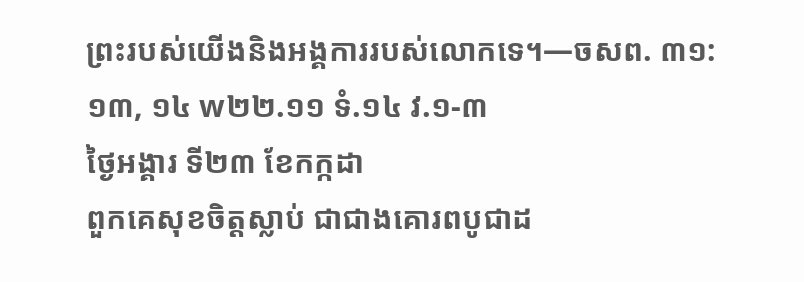ព្រះរបស់យើងនិងអង្គការរបស់លោកទេ។—ចសព. ៣១:១៣, ១៤ w២២.១១ ទំ.១៤ វ.១-៣
ថ្ងៃអង្គារ ទី២៣ ខែកក្កដា
ពួកគេសុខចិត្តស្លាប់ ជាជាងគោរពបូជាដ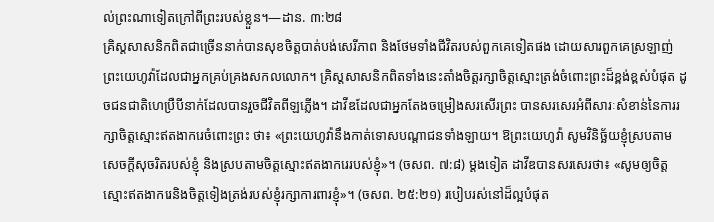ល់ព្រះណាទៀតក្រៅពីព្រះរបស់ខ្លួន។—ដាន. ៣:២៨
គ្រិស្តសាសនិកពិតជាច្រើននាក់បានសុខចិត្តបាត់បង់សេរីភាព និងថែមទាំងជីវិតរបស់ពួកគេទៀតផង ដោយសារពួកគេស្រឡាញ់ព្រះយេហូវ៉ាដែលជាអ្នកគ្រប់គ្រងសកលលោក។ គ្រិស្តសាសនិកពិតទាំងនេះតាំងចិត្តរក្សាចិត្តស្មោះត្រង់ចំពោះព្រះដ៏ខ្ពង់ខ្ពស់បំផុត ដូចជនជាតិហេប្រឺបីនាក់ដែលបានរួចជីវិតពីឡភ្លើង។ ដាវីឌដែលជាអ្នកតែងចម្រៀងសរសើរព្រះ បានសរសេរអំពីសារៈសំខាន់នៃការរក្សាចិត្តស្មោះឥតងាករេចំពោះព្រះ ថា៖ «ព្រះយេហូវ៉ានឹងកាត់ទោសបណ្ដាជនទាំងឡាយ។ ឱព្រះយេហូវ៉ា សូមវិនិច្ឆ័យខ្ញុំស្របតាមសេចក្ដីសុចរិតរបស់ខ្ញុំ និងស្របតាមចិត្តស្មោះឥតងាករេរបស់ខ្ញុំ»។ (ចសព. ៧:៨) ម្ដងទៀត ដាវីឌបានសរសេរថា៖ «សូមឲ្យចិត្តស្មោះឥតងាករេនិងចិត្តទៀងត្រង់របស់ខ្ញុំរក្សាការពារខ្ញុំ»។ (ចសព. ២៥:២១) របៀបរស់នៅដ៏ល្អបំផុត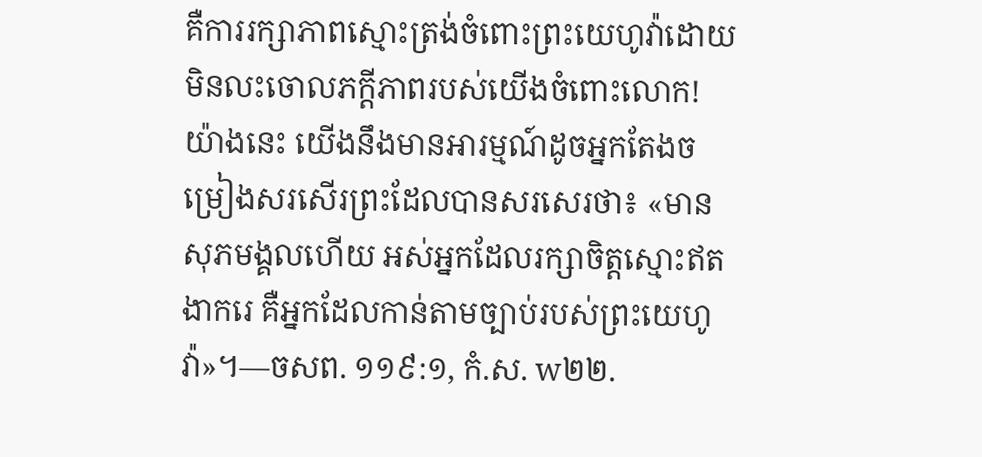គឺការរក្សាភាពស្មោះត្រង់ចំពោះព្រះយេហូវ៉ាដោយមិនលះចោលភក្ដីភាពរបស់យើងចំពោះលោក! យ៉ាងនេះ យើងនឹងមានអារម្មណ៍ដូចអ្នកតែងចម្រៀងសរសើរព្រះដែលបានសរសេរថា៖ «មានសុភមង្គលហើយ អស់អ្នកដែលរក្សាចិត្តស្មោះឥតងាករេ គឺអ្នកដែលកាន់តាមច្បាប់របស់ព្រះយេហូវ៉ា»។—ចសព. ១១៩:១, កំ.ស. w២២.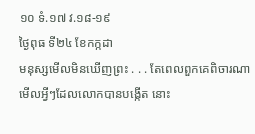១០ ទំ.១៧ វ.១៨-១៩
ថ្ងៃពុធ ទី២៤ ខែកក្កដា
មនុស្សមើលមិនឃើញព្រះ . . . តែពេលពួកគេពិចារណាមើលអ្វីៗដែលលោកបានបង្កើត នោះ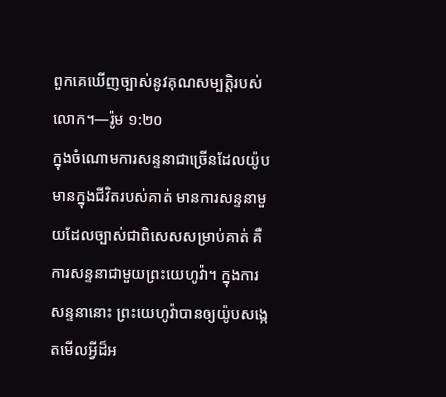ពួកគេឃើញច្បាស់នូវគុណសម្បត្តិរបស់លោក។—រ៉ូម ១:២០
ក្នុងចំណោមការសន្ទនាជាច្រើនដែលយ៉ូបមានក្នុងជីវិតរបស់គាត់ មានការសន្ទនាមួយដែលច្បាស់ជាពិសេសសម្រាប់គាត់ គឺការសន្ទនាជាមួយព្រះយេហូវ៉ា។ ក្នុងការសន្ទនានោះ ព្រះយេហូវ៉ាបានឲ្យយ៉ូបសង្កេតមើលអ្វីដ៏អ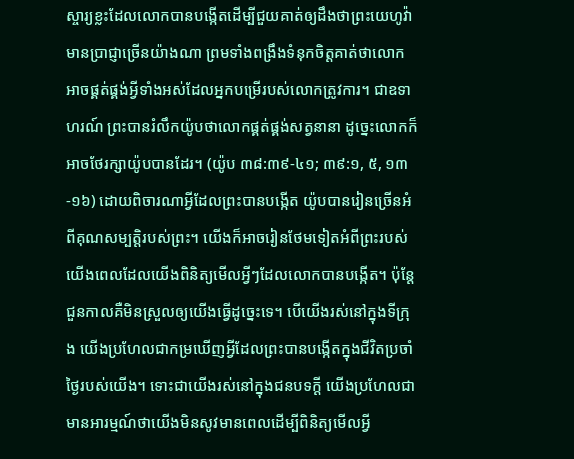ស្ចារ្យខ្លះដែលលោកបានបង្កើតដើម្បីជួយគាត់ឲ្យដឹងថាព្រះយេហូវ៉ាមានប្រាជ្ញាច្រើនយ៉ាងណា ព្រមទាំងពង្រឹងទំនុកចិត្តគាត់ថាលោកអាចផ្គត់ផ្គង់អ្វីទាំងអស់ដែលអ្នកបម្រើរបស់លោកត្រូវការ។ ជាឧទាហរណ៍ ព្រះបានរំលឹកយ៉ូបថាលោកផ្គត់ផ្គង់សត្វនានា ដូច្នេះលោកក៏អាចថែរក្សាយ៉ូបបានដែរ។ (យ៉ូប ៣៨:៣៩-៤១; ៣៩:១, ៥, ១៣-១៦) ដោយពិចារណាអ្វីដែលព្រះបានបង្កើត យ៉ូបបានរៀនច្រើនអំពីគុណសម្បត្តិរបស់ព្រះ។ យើងក៏អាចរៀនថែមទៀតអំពីព្រះរបស់យើងពេលដែលយើងពិនិត្យមើលអ្វីៗដែលលោកបានបង្កើត។ ប៉ុន្តែ ជួនកាលគឺមិនស្រួលឲ្យយើងធ្វើដូច្នេះទេ។ បើយើងរស់នៅក្នុងទីក្រុង យើងប្រហែលជាកម្រឃើញអ្វីដែលព្រះបានបង្កើតក្នុងជីវិតប្រចាំថ្ងៃរបស់យើង។ ទោះជាយើងរស់នៅក្នុងជនបទក្ដី យើងប្រហែលជាមានអារម្មណ៍ថាយើងមិនសូវមានពេលដើម្បីពិនិត្យមើលអ្វី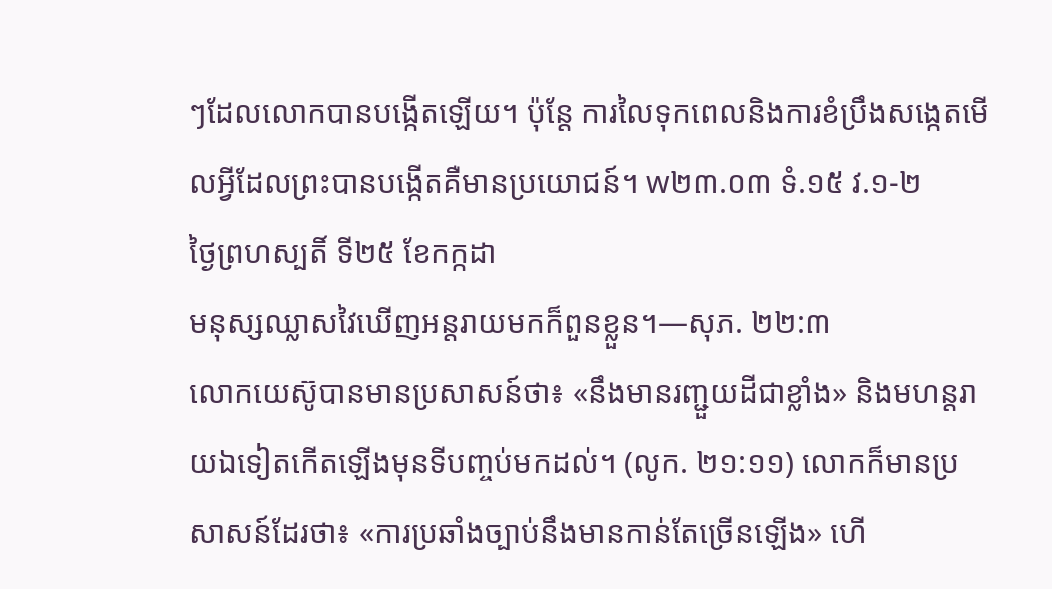ៗដែលលោកបានបង្កើតឡើយ។ ប៉ុន្តែ ការលៃទុកពេលនិងការខំប្រឹងសង្កេតមើលអ្វីដែលព្រះបានបង្កើតគឺមានប្រយោជន៍។ w២៣.០៣ ទំ.១៥ វ.១-២
ថ្ងៃព្រហស្បតិ៍ ទី២៥ ខែកក្កដា
មនុស្សឈ្លាសវៃឃើញអន្តរាយមកក៏ពួនខ្លួន។—សុភ. ២២:៣
លោកយេស៊ូបានមានប្រសាសន៍ថា៖ «នឹងមានរញ្ជួយដីជាខ្លាំង» និងមហន្តរាយឯទៀតកើតឡើងមុនទីបញ្ចប់មកដល់។ (លូក. ២១:១១) លោកក៏មានប្រសាសន៍ដែរថា៖ «ការប្រឆាំងច្បាប់នឹងមានកាន់តែច្រើនឡើង» ហើ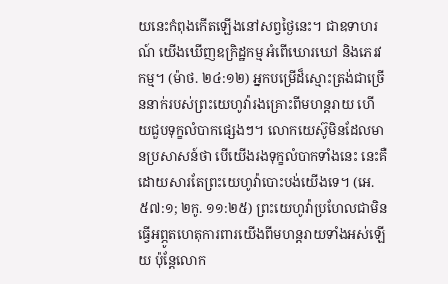យនេះកំពុងកើតឡើងនៅសព្វថ្ងៃនេះ។ ជាឧទាហរណ៍ យើងឃើញឧក្រិដ្ឋកម្ម អំពើឃោរឃៅ និងភេរវកម្ម។ (ម៉ាថ. ២៤:១២) អ្នកបម្រើដ៏ស្មោះត្រង់ជាច្រើននាក់របស់ព្រះយេហូវ៉ារងគ្រោះពីមហន្តរាយ ហើយជួបទុក្ខលំបាកផ្សេងៗ។ លោកយេស៊ូមិនដែលមានប្រសាសន៍ថា បើយើងរងទុក្ខលំបាកទាំងនេះ នេះគឺដោយសារតែព្រះយេហូវ៉ាបោះបង់យើងទេ។ (អេ. ៥៧:១; ២កូ. ១១:២៥) ព្រះយេហូវ៉ាប្រហែលជាមិនធ្វើអព្ភូតហេតុការពារយើងពីមហន្តរាយទាំងអស់ឡើយ ប៉ុន្តែលោក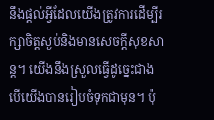នឹងផ្ដល់អ្វីដែលយើងត្រូវការដើម្បីរក្សាចិត្តស្ងប់និងមានសេចក្ដីសុខសាន្ត។ យើងនឹងស្រួលធ្វើដូច្នេះជាង បើយើងបានរៀបចំទុកជាមុន។ ប៉ុ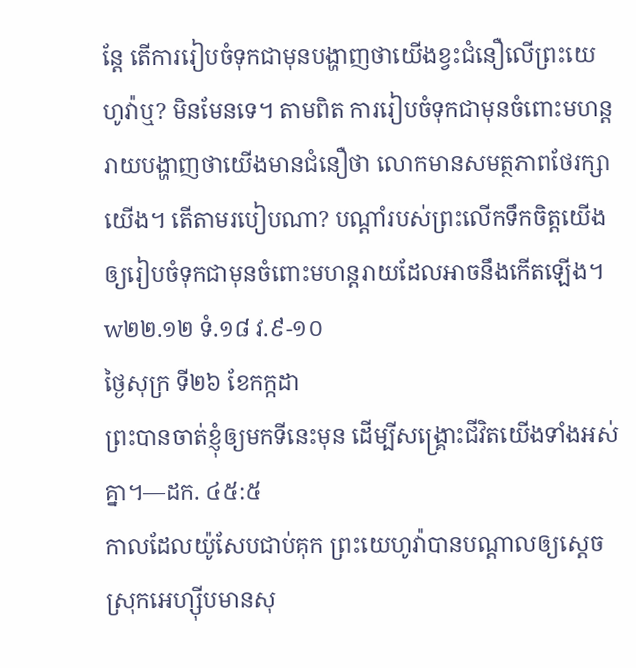ន្តែ តើការរៀបចំទុកជាមុនបង្ហាញថាយើងខ្វះជំនឿលើព្រះយេហូវ៉ាឬ? មិនមែនទេ។ តាមពិត ការរៀបចំទុកជាមុនចំពោះមហន្តរាយបង្ហាញថាយើងមានជំនឿថា លោកមានសមត្ថភាពថែរក្សាយើង។ តើតាមរបៀបណា? បណ្ដាំរបស់ព្រះលើកទឹកចិត្តយើងឲ្យរៀបចំទុកជាមុនចំពោះមហន្តរាយដែលអាចនឹងកើតឡើង។ w២២.១២ ទំ.១៨ វ.៩-១០
ថ្ងៃសុក្រ ទី២៦ ខែកក្កដា
ព្រះបានចាត់ខ្ញុំឲ្យមកទីនេះមុន ដើម្បីសង្គ្រោះជីវិតយើងទាំងអស់គ្នា។—ដក. ៤៥:៥
កាលដែលយ៉ូសែបជាប់គុក ព្រះយេហូវ៉ាបានបណ្ដាលឲ្យស្ដេចស្រុកអេហ្ស៊ីបមានសុ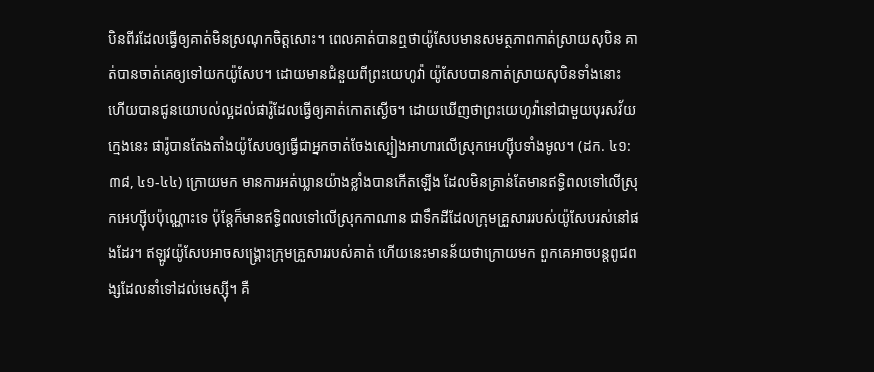បិនពីរដែលធ្វើឲ្យគាត់មិនស្រណុកចិត្តសោះ។ ពេលគាត់បានឮថាយ៉ូសែបមានសមត្ថភាពកាត់ស្រាយសុបិន គាត់បានចាត់គេឲ្យទៅយកយ៉ូសែប។ ដោយមានជំនួយពីព្រះយេហូវ៉ា យ៉ូសែបបានកាត់ស្រាយសុបិនទាំងនោះ ហើយបានជូនយោបល់ល្អដល់ផារ៉ូដែលធ្វើឲ្យគាត់កោតស្ងើច។ ដោយឃើញថាព្រះយេហូវ៉ានៅជាមួយបុរសវ័យក្មេងនេះ ផារ៉ូបានតែងតាំងយ៉ូសែបឲ្យធ្វើជាអ្នកចាត់ចែងស្បៀងអាហារលើស្រុកអេហ្ស៊ីបទាំងមូល។ (ដក. ៤១:៣៨, ៤១-៤៤) ក្រោយមក មានការអត់ឃ្លានយ៉ាងខ្លាំងបានកើតឡើង ដែលមិនគ្រាន់តែមានឥទ្ធិពលទៅលើស្រុកអេហ្ស៊ីបប៉ុណ្ណោះទេ ប៉ុន្តែក៏មានឥទ្ធិពលទៅលើស្រុកកាណាន ជាទឹកដីដែលក្រុមគ្រួសាររបស់យ៉ូសែបរស់នៅផងដែរ។ ឥឡូវយ៉ូសែបអាចសង្គ្រោះក្រុមគ្រួសាររបស់គាត់ ហើយនេះមានន័យថាក្រោយមក ពួកគេអាចបន្តពូជពង្សដែលនាំទៅដល់មេស្ស៊ី។ គឺ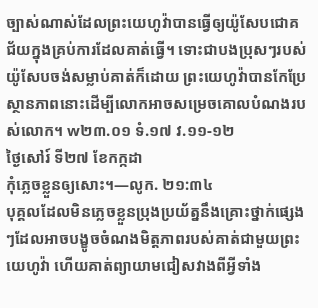ច្បាស់ណាស់ដែលព្រះយេហូវ៉ាបានធ្វើឲ្យយ៉ូសែបជោគជ័យក្នុងគ្រប់ការដែលគាត់ធ្វើ។ ទោះជាបងប្រុសៗរបស់យ៉ូសែបចង់សម្លាប់គាត់ក៏ដោយ ព្រះយេហូវ៉ាបានកែប្រែស្ថានភាពនោះដើម្បីលោកអាចសម្រេចគោលបំណងរបស់លោក។ w២៣.០១ ទំ.១៧ វ.១១-១២
ថ្ងៃសៅរ៍ ទី២៧ ខែកក្កដា
កុំភ្លេចខ្លួនឲ្យសោះ។—លូក. ២១:៣៤
បុគ្គលដែលមិនភ្លេចខ្លួនប្រុងប្រយ័ត្ននឹងគ្រោះថ្នាក់ផ្សេងៗដែលអាចបង្ខូចចំណងមិត្តភាពរបស់គាត់ជាមួយព្រះយេហូវ៉ា ហើយគាត់ព្យាយាមជៀសវាងពីអ្វីទាំង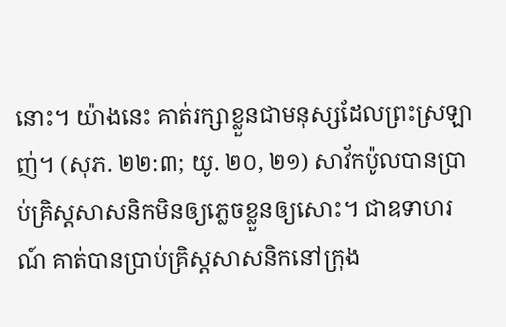នោះ។ យ៉ាងនេះ គាត់រក្សាខ្លួនជាមនុស្សដែលព្រះស្រឡាញ់។ (សុភ. ២២:៣; យូ. ២០, ២១) សាវ័កប៉ូលបានប្រាប់គ្រិស្តសាសនិកមិនឲ្យភ្លេចខ្លួនឲ្យសោះ។ ជាឧទាហរណ៍ គាត់បានប្រាប់គ្រិស្តសាសនិកនៅក្រុង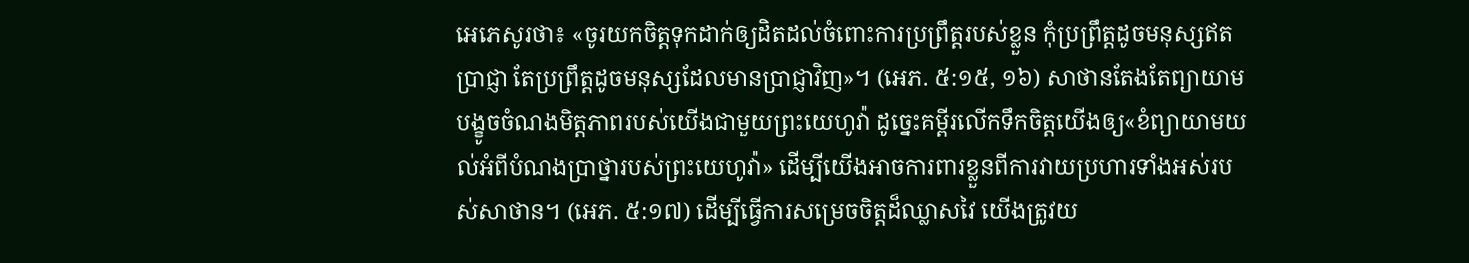អេភេសូរថា៖ «ចូរយកចិត្តទុកដាក់ឲ្យដិតដល់ចំពោះការប្រព្រឹត្តរបស់ខ្លួន កុំប្រព្រឹត្តដូចមនុស្សឥតប្រាជ្ញា តែប្រព្រឹត្តដូចមនុស្សដែលមានប្រាជ្ញាវិញ»។ (អេភ. ៥:១៥, ១៦) សាថានតែងតែព្យាយាមបង្ខូចចំណងមិត្តភាពរបស់យើងជាមួយព្រះយេហូវ៉ា ដូច្នេះគម្ពីរលើកទឹកចិត្តយើងឲ្យ«ខំព្យាយាមយល់អំពីបំណងប្រាថ្នារបស់ព្រះយេហូវ៉ា» ដើម្បីយើងអាចការពារខ្លួនពីការវាយប្រហារទាំងអស់របស់សាថាន។ (អេភ. ៥:១៧) ដើម្បីធ្វើការសម្រេចចិត្តដ៏ឈ្លាសវៃ យើងត្រូវយ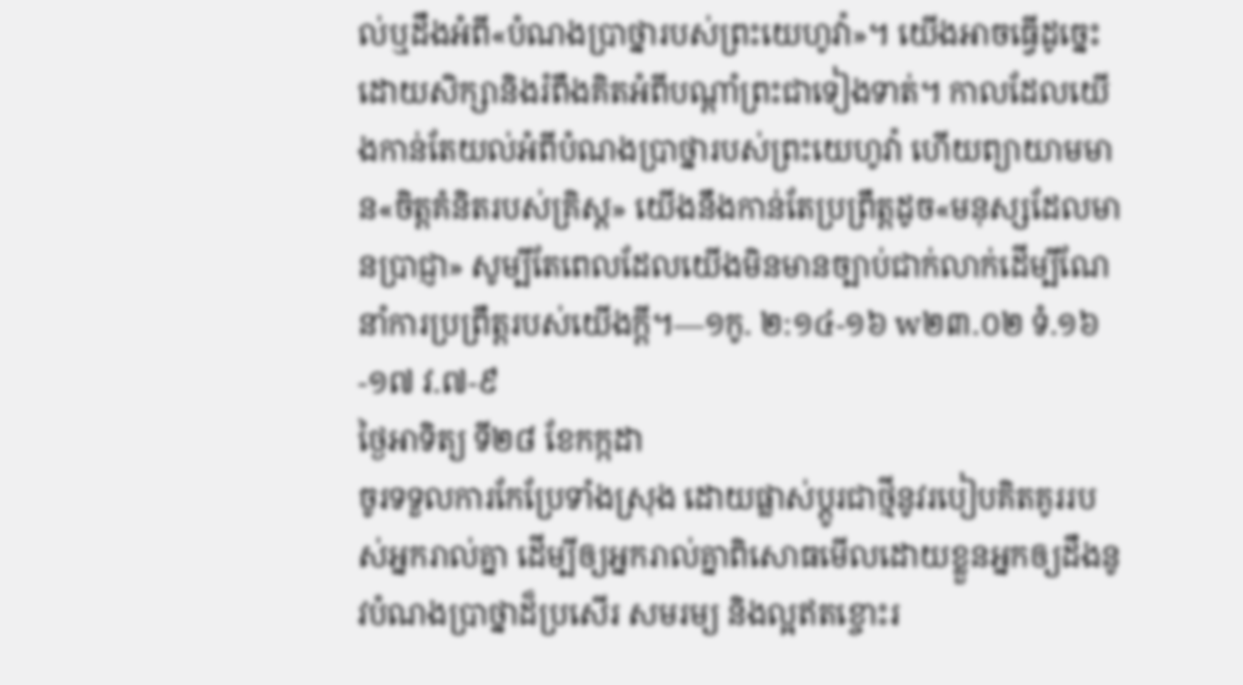ល់ឬដឹងអំពី«បំណងប្រាថ្នារបស់ព្រះយេហូវ៉ា»។ យើងអាចធ្វើដូច្នេះដោយសិក្សានិងរំពឹងគិតអំពីបណ្ដាំព្រះជាទៀងទាត់។ កាលដែលយើងកាន់តែយល់អំពីបំណងប្រាថ្នារបស់ព្រះយេហូវ៉ា ហើយព្យាយាមមាន«ចិត្តគំនិតរបស់គ្រិស្ត» យើងនឹងកាន់តែប្រព្រឹត្តដូច«មនុស្សដែលមានប្រាជ្ញា» សូម្បីតែពេលដែលយើងមិនមានច្បាប់ជាក់លាក់ដើម្បីណែនាំការប្រព្រឹត្តរបស់យើងក្ដី។—១កូ. ២:១៤-១៦ w២៣.០២ ទំ.១៦-១៧ វ.៧-៩
ថ្ងៃអាទិត្យ ទី២៨ ខែកក្កដា
ចូរទទួលការកែប្រែទាំងស្រុង ដោយផ្លាស់ប្ដូរជាថ្មីនូវរបៀបគិតគូររបស់អ្នករាល់គ្នា ដើម្បីឲ្យអ្នករាល់គ្នាពិសោធមើលដោយខ្លួនអ្នកឲ្យដឹងនូវបំណងប្រាថ្នាដ៏ប្រសើរ សមរម្យ និងល្អឥតខ្ចោះរ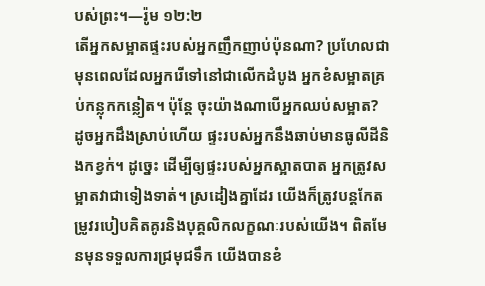បស់ព្រះ។—រ៉ូម ១២:២
តើអ្នកសម្អាតផ្ទះរបស់អ្នកញឹកញាប់ប៉ុនណា? ប្រហែលជាមុនពេលដែលអ្នករើទៅនៅជាលើកដំបូង អ្នកខំសម្អាតគ្រប់កន្លុកកន្លៀត។ ប៉ុន្តែ ចុះយ៉ាងណាបើអ្នកឈប់សម្អាត? ដូចអ្នកដឹងស្រាប់ហើយ ផ្ទះរបស់អ្នកនឹងឆាប់មានធូលីដីនិងកខ្វក់។ ដូច្នេះ ដើម្បីឲ្យផ្ទះរបស់អ្នកស្អាតបាត អ្នកត្រូវសម្អាតវាជាទៀងទាត់។ ស្រដៀងគ្នាដែរ យើងក៏ត្រូវបន្តកែតម្រូវរបៀបគិតគូរនិងបុគ្គលិកលក្ខណៈរបស់យើង។ ពិតមែនមុនទទួលការជ្រមុជទឹក យើងបានខំ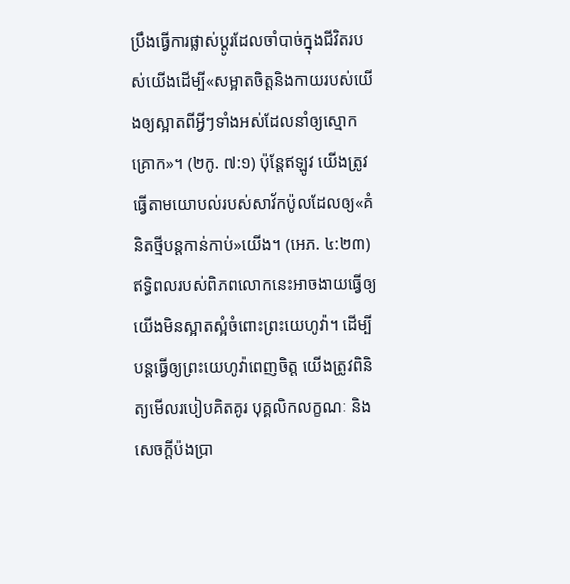ប្រឹងធ្វើការផ្លាស់ប្ដូរដែលចាំបាច់ក្នុងជីវិតរបស់យើងដើម្បី«សម្អាតចិត្តនិងកាយរបស់យើងឲ្យស្អាតពីអ្វីៗទាំងអស់ដែលនាំឲ្យស្មោកគ្រោក»។ (២កូ. ៧:១) ប៉ុន្តែឥឡូវ យើងត្រូវធ្វើតាមយោបល់របស់សាវ័កប៉ូលដែលឲ្យ«គំនិតថ្មីបន្តកាន់កាប់»យើង។ (អេភ. ៤:២៣) ឥទ្ធិពលរបស់ពិភពលោកនេះអាចងាយធ្វើឲ្យយើងមិនស្អាតស្អំចំពោះព្រះយេហូវ៉ា។ ដើម្បីបន្ដធ្វើឲ្យព្រះយេហូវ៉ាពេញចិត្ត យើងត្រូវពិនិត្យមើលរបៀបគិតគូរ បុគ្គលិកលក្ខណៈ និងសេចក្ដីប៉ងប្រា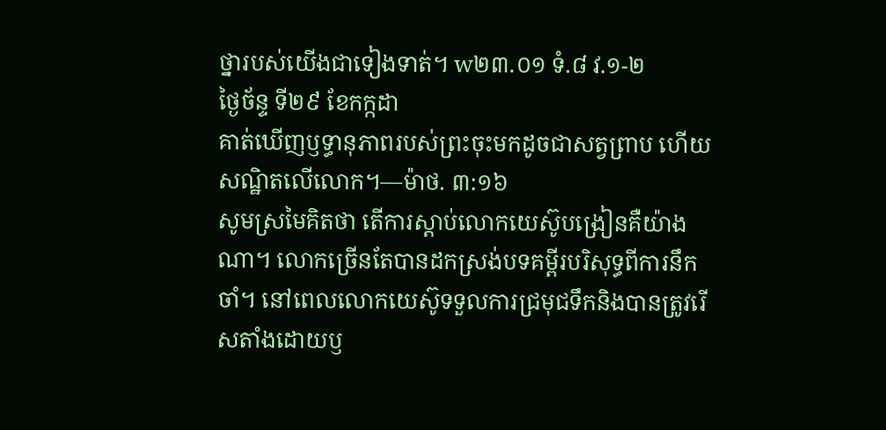ថ្នារបស់យើងជាទៀងទាត់។ w២៣.០១ ទំ.៨ វ.១-២
ថ្ងៃច័ន្ទ ទី២៩ ខែកក្កដា
គាត់ឃើញឫទ្ធានុភាពរបស់ព្រះចុះមកដូចជាសត្វព្រាប ហើយសណ្ឋិតលើលោក។—ម៉ាថ. ៣:១៦
សូមស្រមៃគិតថា តើការស្ដាប់លោកយេស៊ូបង្រៀនគឺយ៉ាងណា។ លោកច្រើនតែបានដកស្រង់បទគម្ពីរបរិសុទ្ធពីការនឹកចាំ។ នៅពេលលោកយេស៊ូទទួលការជ្រមុជទឹកនិងបានត្រូវរើសតាំងដោយឫ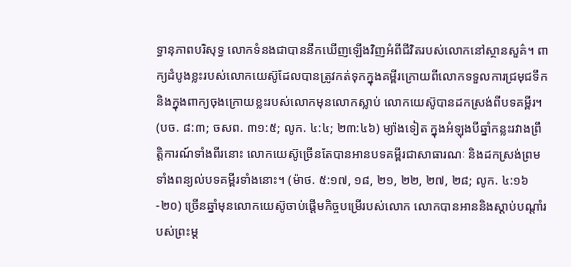ទ្ធានុភាពបរិសុទ្ធ លោកទំនងជាបាននឹកឃើញឡើងវិញអំពីជីវិតរបស់លោកនៅស្ថានសួគ៌។ ពាក្យដំបូងខ្លះរបស់លោកយេស៊ូដែលបានត្រូវកត់ទុកក្នុងគម្ពីរក្រោយពីលោកទទួលការជ្រមុជទឹក និងក្នុងពាក្យចុងក្រោយខ្លះរបស់លោកមុនលោកស្លាប់ លោកយេស៊ូបានដកស្រង់ពីបទគម្ពីរ។ (បច. ៨:៣; ចសព. ៣១:៥; លូក. ៤:៤; ២៣:៤៦) ម្យ៉ាងទៀត ក្នុងអំឡុងបីឆ្នាំកន្លះរវាងព្រឹត្តិការណ៍ទាំងពីរនោះ លោកយេស៊ូច្រើនតែបានអានបទគម្ពីរជាសាធារណៈ និងដកស្រង់ព្រមទាំងពន្យល់បទគម្ពីរទាំងនោះ។ (ម៉ាថ. ៥:១៧, ១៨, ២១, ២២, ២៧, ២៨; លូក. ៤:១៦-២០) ច្រើនឆ្នាំមុនលោកយេស៊ូចាប់ផ្ដើមកិច្ចបម្រើរបស់លោក លោកបានអាននិងស្ដាប់បណ្ដាំរបស់ព្រះម្ដ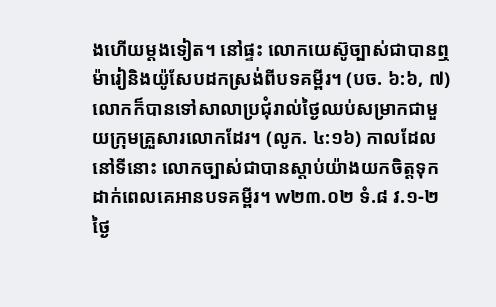ងហើយម្ដងទៀត។ នៅផ្ទះ លោកយេស៊ូច្បាស់ជាបានឮម៉ារៀនិងយ៉ូសែបដកស្រង់ពីបទគម្ពីរ។ (បច. ៦:៦, ៧) លោកក៏បានទៅសាលាប្រជុំរាល់ថ្ងៃឈប់សម្រាកជាមួយក្រុមគ្រួសារលោកដែរ។ (លូក. ៤:១៦) កាលដែលនៅទីនោះ លោកច្បាស់ជាបានស្ដាប់យ៉ាងយកចិត្តទុកដាក់ពេលគេអានបទគម្ពីរ។ w២៣.០២ ទំ.៨ វ.១-២
ថ្ងៃ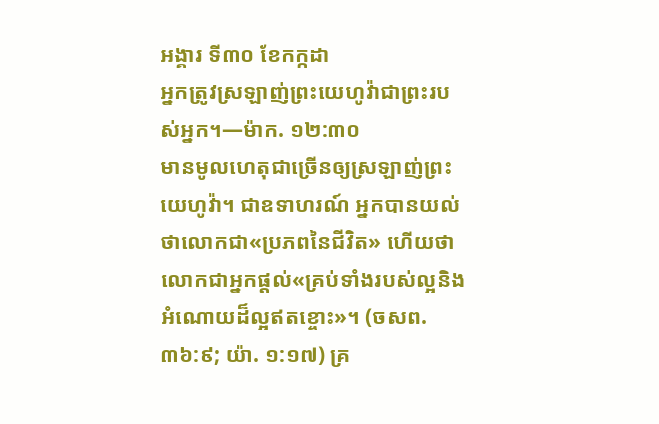អង្គារ ទី៣០ ខែកក្កដា
អ្នកត្រូវស្រឡាញ់ព្រះយេហូវ៉ាជាព្រះរបស់អ្នក។—ម៉ាក. ១២:៣០
មានមូលហេតុជាច្រើនឲ្យស្រឡាញ់ព្រះយេហូវ៉ា។ ជាឧទាហរណ៍ អ្នកបានយល់ថាលោកជា«ប្រភពនៃជីវិត» ហើយថាលោកជាអ្នកផ្ដល់«គ្រប់ទាំងរបស់ល្អនិងអំណោយដ៏ល្អឥតខ្ចោះ»។ (ចសព. ៣៦:៩; យ៉ា. ១:១៧) គ្រ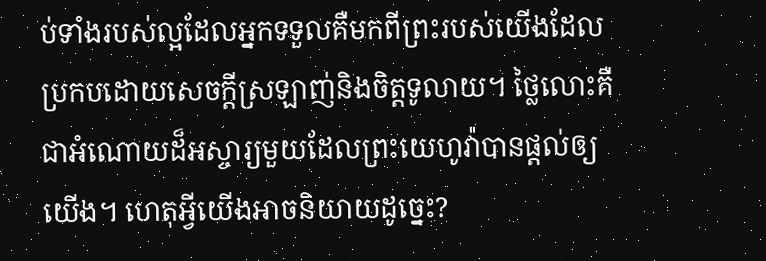ប់ទាំងរបស់ល្អដែលអ្នកទទួលគឺមកពីព្រះរបស់យើងដែលប្រកបដោយសេចក្ដីស្រឡាញ់និងចិត្តទូលាយ។ ថ្លៃលោះគឺជាអំណោយដ៏អស្ចារ្យមួយដែលព្រះយេហូវ៉ាបានផ្ដល់ឲ្យយើង។ ហេតុអ្វីយើងអាចនិយាយដូច្នេះ?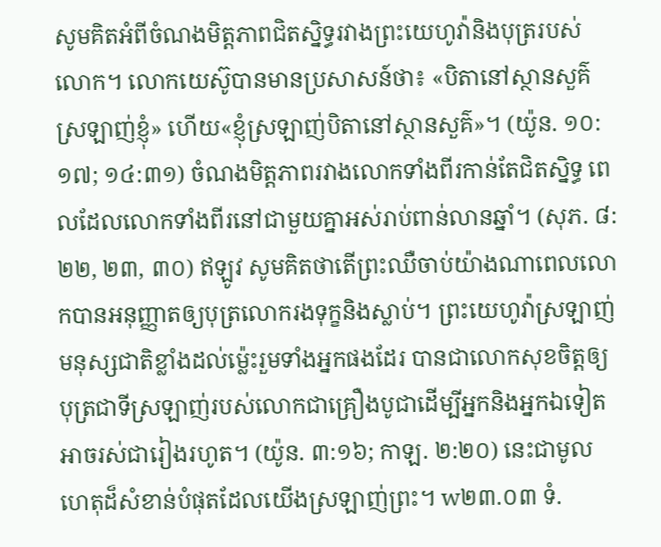សូមគិតអំពីចំណងមិត្តភាពជិតស្និទ្ធរវាងព្រះយេហូវ៉ានិងបុត្ររបស់លោក។ លោកយេស៊ូបានមានប្រសាសន៍ថា៖ «បិតានៅស្ថានសួគ៌ស្រឡាញ់ខ្ញុំ» ហើយ«ខ្ញុំស្រឡាញ់បិតានៅស្ថានសួគ៌»។ (យ៉ូន. ១០:១៧; ១៤:៣១) ចំណងមិត្តភាពរវាងលោកទាំងពីរកាន់តែជិតស្និទ្ធ ពេលដែលលោកទាំងពីរនៅជាមួយគ្នាអស់រាប់ពាន់លានឆ្នាំ។ (សុភ. ៨:២២, ២៣, ៣០) ឥឡូវ សូមគិតថាតើព្រះឈឺចាប់យ៉ាងណាពេលលោកបានអនុញ្ញាតឲ្យបុត្រលោករងទុក្ខនិងស្លាប់។ ព្រះយេហូវ៉ាស្រឡាញ់មនុស្សជាតិខ្លាំងដល់ម្ល៉េះរួមទាំងអ្នកផងដែរ បានជាលោកសុខចិត្តឲ្យបុត្រជាទីស្រឡាញ់របស់លោកជាគ្រឿងបូជាដើម្បីអ្នកនិងអ្នកឯទៀតអាចរស់ជារៀងរហូត។ (យ៉ូន. ៣:១៦; កាឡ. ២:២០) នេះជាមូលហេតុដ៏សំខាន់បំផុតដែលយើងស្រឡាញ់ព្រះ។ w២៣.០៣ ទំ.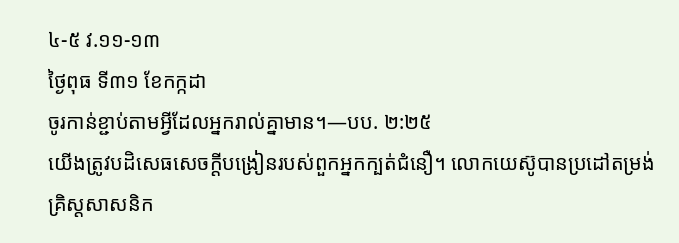៤-៥ វ.១១-១៣
ថ្ងៃពុធ ទី៣១ ខែកក្កដា
ចូរកាន់ខ្ជាប់តាមអ្វីដែលអ្នករាល់គ្នាមាន។—បប. ២:២៥
យើងត្រូវបដិសេធសេចក្ដីបង្រៀនរបស់ពួកអ្នកក្បត់ជំនឿ។ លោកយេស៊ូបានប្រដៅតម្រង់គ្រិស្តសាសនិក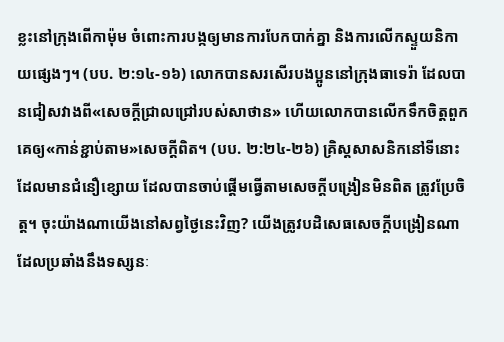ខ្លះនៅក្រុងពើកាម៉ុម ចំពោះការបង្កឲ្យមានការបែកបាក់គ្នា និងការលើកស្ទួយនិកាយផ្សេងៗ។ (បប. ២:១៤-១៦) លោកបានសរសើរបងប្អូននៅក្រុងធាទេរ៉ា ដែលបានជៀសវាងពី«សេចក្ដីជ្រាលជ្រៅរបស់សាថាន» ហើយលោកបានលើកទឹកចិត្តពួកគេឲ្យ«កាន់ខ្ជាប់តាម»សេចក្ដីពិត។ (បប. ២:២៤-២៦) គ្រិស្តសាសនិកនៅទីនោះដែលមានជំនឿខ្សោយ ដែលបានចាប់ផ្ដើមធ្វើតាមសេចក្ដីបង្រៀនមិនពិត ត្រូវប្រែចិត្ត។ ចុះយ៉ាងណាយើងនៅសព្វថ្ងៃនេះវិញ? យើងត្រូវបដិសេធសេចក្ដីបង្រៀនណាដែលប្រឆាំងនឹងទស្សនៈ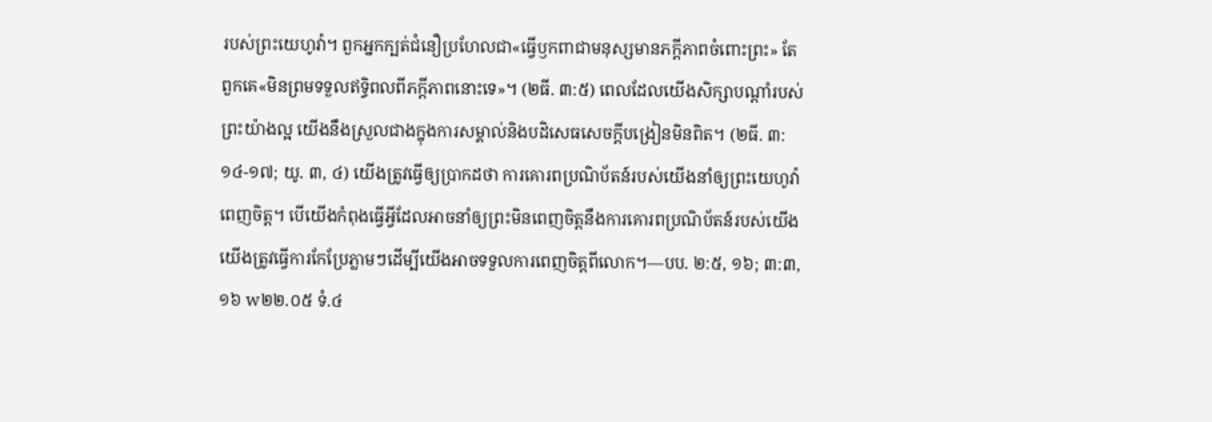របស់ព្រះយេហូវ៉ា។ ពួកអ្នកក្បត់ជំនឿប្រហែលជា«ធ្វើឫកពាជាមនុស្សមានភក្ដីភាពចំពោះព្រះ» តែពួកគេ«មិនព្រមទទួលឥទ្ធិពលពីភក្ដីភាពនោះទេ»។ (២ធី. ៣:៥) ពេលដែលយើងសិក្សាបណ្ដាំរបស់ព្រះយ៉ាងល្អ យើងនឹងស្រួលជាងក្នុងការសម្គាល់និងបដិសេធសេចក្ដីបង្រៀនមិនពិត។ (២ធី. ៣:១៤-១៧; យូ. ៣, ៤) យើងត្រូវធ្វើឲ្យប្រាកដថា ការគោរពប្រណិប័តន៍របស់យើងនាំឲ្យព្រះយេហូវ៉ាពេញចិត្ត។ បើយើងកំពុងធ្វើអ្វីដែលអាចនាំឲ្យព្រះមិនពេញចិត្តនឹងការគោរពប្រណិប័តន៍របស់យើង យើងត្រូវធ្វើការកែប្រែភ្លាមៗដើម្បីយើងអាចទទួលការពេញចិត្តពីលោក។—បប. ២:៥, ១៦; ៣:៣, ១៦ w២២.០៥ ទំ.៤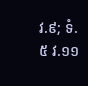វ.៩; ទំ.៥ វ.១១